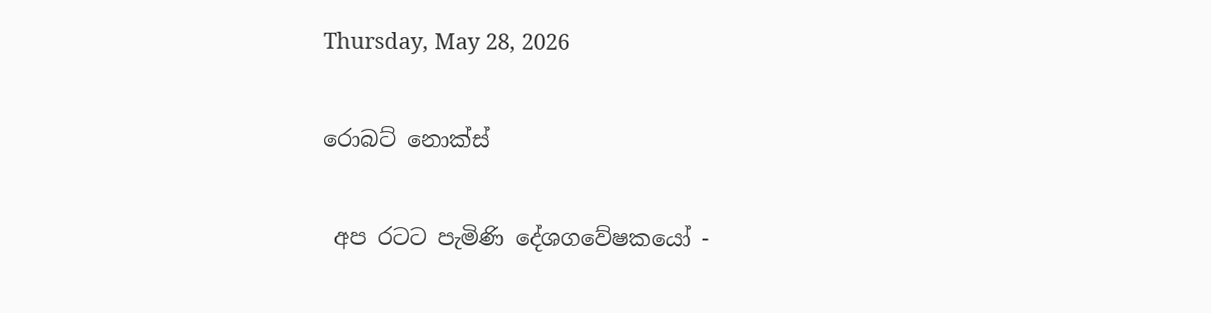Thursday, May 28, 2026

රොබට් නොක්ස්

 අප රටට පැමිණි දේශගවේෂකයෝ -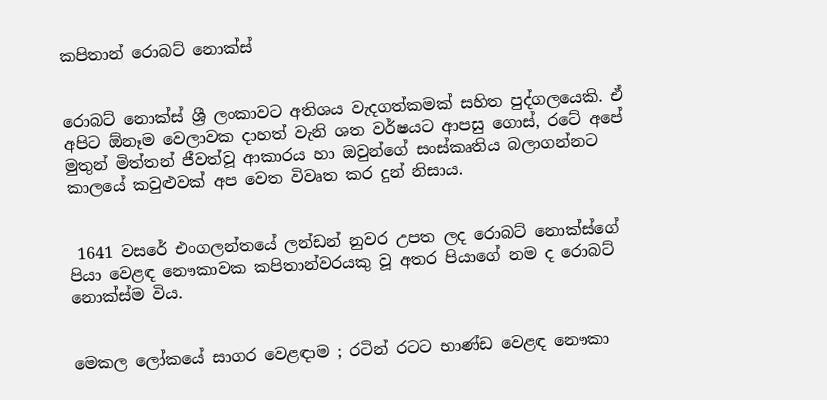කපිතාන් රොබට් නොක්ස්


රොබට් නොක්ස් ශ්‍රී ලංකාවට අතිශය වැදගත්කමක් සහිත පුද්ගලයෙකි. ඒ අපිට ඕනෑම වෙලාවක දාහත් වැනි ශත වර්ෂයට ආපසු ගොස්, රටේ අපේ මුතුන් මිත්තන් ජීවත්වූ ආකාරය හා ඔවුන්ගේ සංස්කෘතිය බලාගන්නට කාලයේ කවුළුවක් අප වෙත විවෘත කර දුන් නිසාය.


 1641 වසරේ එංගලන්තයේ ලන්ඩන් නුවර උපත ලද රොබට් නොක්ස්ගේ පියා වෙළඳ නෞකාවක කපිතාන්වරයකු වූ අතර පියාගේ නම ද රොබට් නොක්ස්ම විය.


මෙකල ලෝකයේ සාගර වෙළඳාම ; රටින් රටට භාණ්ඩ වෙළඳ නෞකා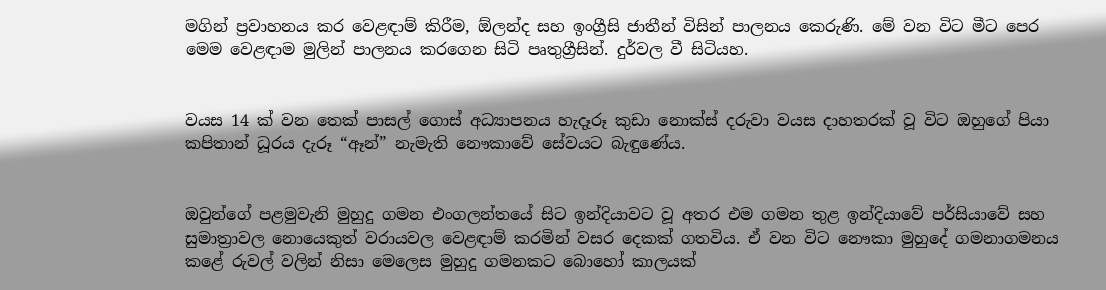මගින් ප්‍රවාහනය කර වෙළඳාම් කිරීම, ඕලන්ද සහ ඉංග්‍රීසි ජාතීන් විසින් පාලනය කෙරුණි. මේ වන විට මීට පෙර මෙම වෙළඳාම මුලින් පාලනය කරගෙන සිටි පෘතුග්‍රීසින්. දුර්වල වී සිටියහ.


වයස 14 ක් වන තෙක් පාසල් ගොස් අධ්‍යාපනය හැදෑරූ කුඩා නොක්ස් දරුවා වයස දාහතරක් වූ විට ඔහුගේ පියා කපිතාන් ධූරය දැරූ “ඈන්” නැමැති නෞකාවේ සේවයට බැඳුණේය.


ඔවුන්ගේ පළමුවැනි මුහුදු ගමන එංගලන්තයේ සිට ඉන්දියාවට වූ අතර එම ගමන තුළ ඉන්දියාවේ පර්සියාවේ සහ සුමාත්‍රාවල නොයෙකුත් වරායවල වෙළඳාම් කරමින් වසර දෙකක් ගතවිය. ඒ වන විට නෞකා මුහුදේ ගමනාගමනය කළේ රුවල් වලින් නිසා මෙලෙස මුහුදු ගමනකට බොහෝ කාලයක්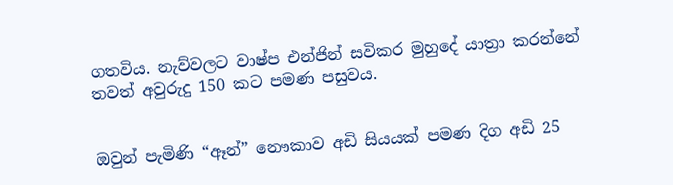ගතවිය. නැව්වලට වාෂ්ප එන්ජින් සවිකර මුහුදේ යාත්‍රා කරන්නේ තවත් අවුරුදු 150 කට පමණ පසුවය.


ඔවුන් පැමිණි “ඈන්” නෞකාව අඩි සියයක් පමණ දිග අඩි 25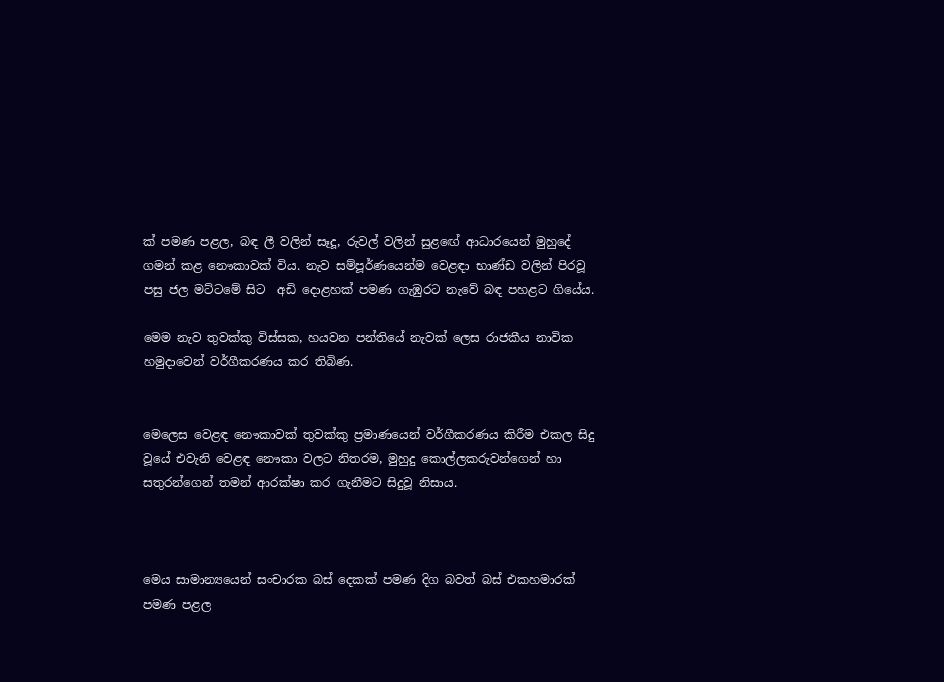ක් පමණ පළල, බඳ ලී වලින් සෑදූ, රුවල් වලින් සුළඟේ ආධාරයෙන් මුහුදේ ගමන් කළ නෞකාවක් විය. නැව සම්පූර්ණයෙන්ම වෙළඳා භාණ්ඩ වලින් පිරවූ පසු ජල මට්ටමේ සිට  අඩි දොළහක් පමණ ගැඹුරට නැවේ බඳ පහළට ගියේය.

මෙම නැව තුවක්කු විස්සක, හයවන පන්තියේ නැවක් ලෙස රාජකීය නාවික හමුදාවෙන් වර්ගීකරණය කර තිබිණ.


මෙලෙස වෙළඳ නෞකාවක් තුවක්කු ප්‍රමාණයෙන් වර්ගීකරණය කිරීම එකල සිදු වූයේ එවැනි වෙළඳ නෞකා වලට නිතරම, මුහුදු කොල්ලකරුවන්ගෙන් හා සතුරන්ගෙන් තමන් ආරක්ෂා කර ගැනීමට සිදුවූ නිසාය.



මෙය සාමාන්‍යයෙන් සංචාරක බස් දෙකක් පමණ දිග බවත් බස් එකහමාරක් පමණ පළල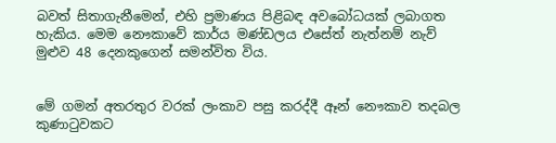බවත් සිතාගැනීමෙන්, එහි ප්‍රමාණය පිළිබඳ අවබෝධයක් ලබාගත හැකිය. මෙම නෞකාවේ කාර්ය මණ්ඩලය එසේත් නැත්නම් නැව් මුළුව 48 දෙනකුගෙන් සමන්විත විය.


මේ ගමන් අතරතුර වරක් ලංකාව පසු කරද්දී ඈන් නෞකාව තදබල කුණාටුවකට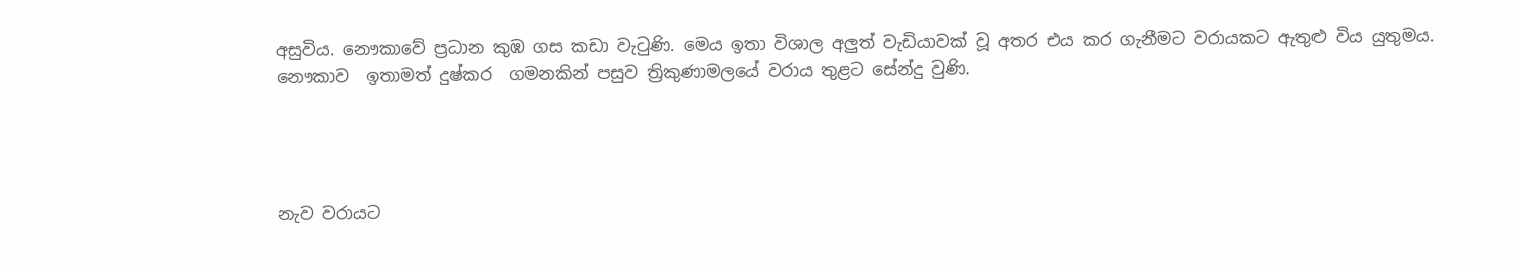අසුවිය. නෞකාවේ ප්‍රධාන කුඹ ගස කඩා වැටුණි. මෙය ඉතා විශාල අලුත් වැඩියාවක් වූ අතර එය කර ගැනීමට වරායකට ඇතුළු විය යුතුමය. නෞකාව  ඉතාමත් දුෂ්කර  ගමනකින් පසුව ත්‍රිකුණාමලයේ වරාය තුළට සේන්දු වුණි.




නැව වරායට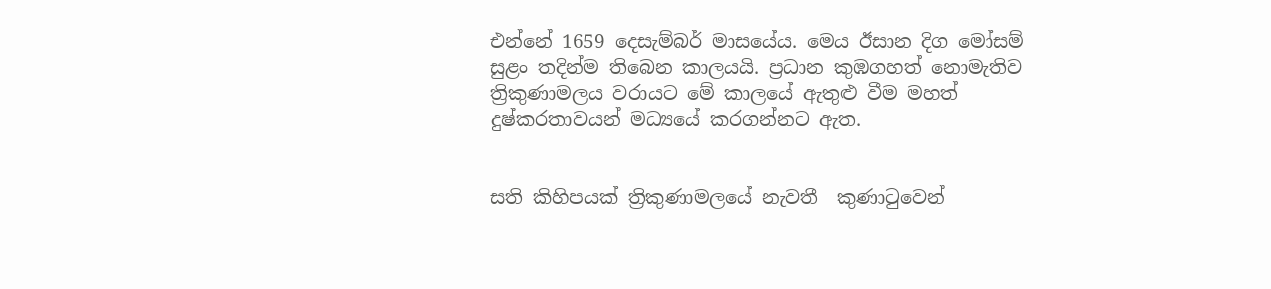එන්නේ 1659 දෙසැම්බර් මාසයේය. මෙය ඊසාන දිග මෝසම්  සුළං තදින්ම තිබෙන කාලයයි. ප්‍රධාන කුඹගහත් නොමැතිව ත්‍රිකුණාමලය වරායට මේ කාලයේ ඇතුළු වීම මහත් දුෂ්කරතාවයන් මධ්‍යයේ කරගන්නට ඇත.


සති කිහිපයක් ත්‍රිකුණාමලයේ නැවතී  කුණාටුවෙන්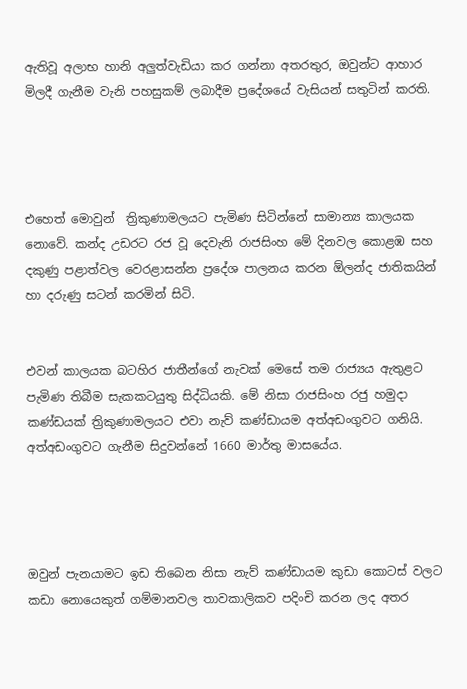ඇතිවූ අලාභ හානි අලුත්වැඩියා කර ගන්නා අතරතුර, ඔවුන්ට ආහාර මිලදී ගැනීම වැනි පහසුකම් ලබාදීම ප්‍රදේශයේ වැසියන් සතුටින් කරති.




එහෙත් මොවුන්  ත්‍රිකුණාමලයට පැමිණ සිටින්නේ සාමාන්‍ය කාලයක නොවේ. කන්ද උඩරට රජ වූ දෙවැනි රාජසිංහ මේ දිනවල කොළඹ සහ දකුණු පළාත්වල වෙරළාසන්න ප්‍රදේශ පාලනය කරන ඕලන්ද ජාතිකයින් හා දරුණු සටන් කරමින් සිටි.


එවන් කාලයක බටහිර ජාතීන්ගේ නැවක් මෙසේ තම රාජ්‍යය ඇතුළට පැමිණ තිබීම සැකකටයුතු සිද්ධියකි. මේ නිසා රාජසිංහ රජු හමුදා කණ්ඩයක් ත්‍රිකුණාමලයට එවා නැව් කණ්ඩායම අත්අඩංගුවට ගනියි. අත්අඩංගුවට ගැනීම සිදුවන්නේ 1660 මාර්තු මාසයේය.




ඔවුන් පැනයාමට ඉඩ තිබෙන නිසා නැව් කණ්ඩායම කුඩා කොටස් වලට කඩා නොයෙකුත් ගම්මානවල තාවකාලිකව පදිංචි කරන ලද අතර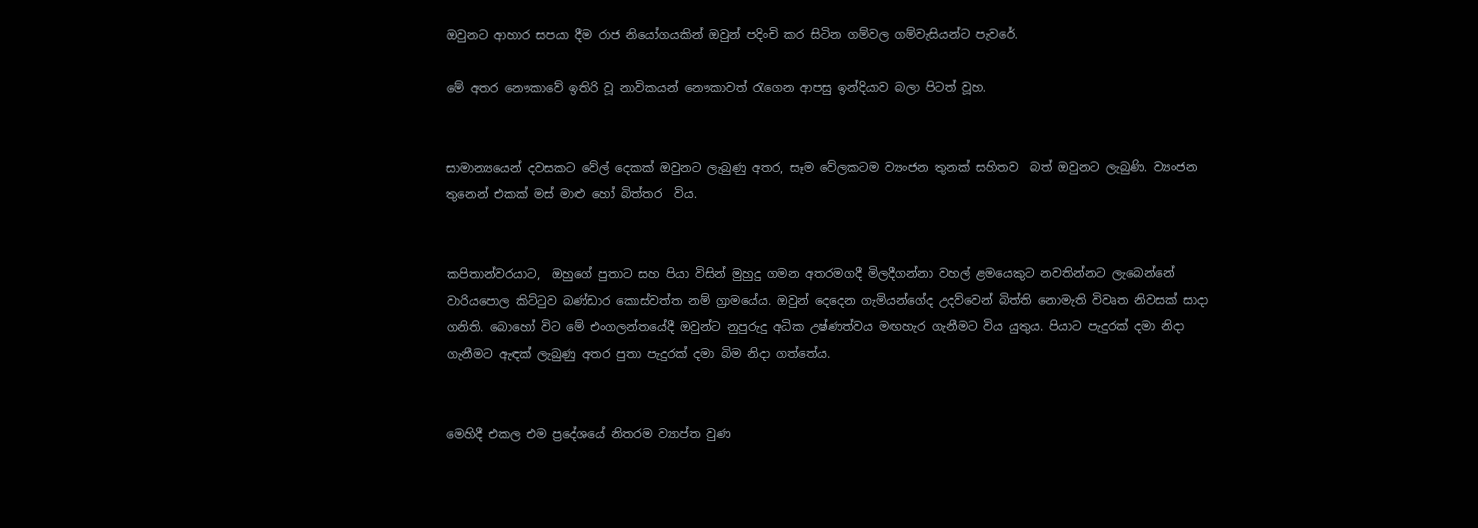ඔවුනට ආහාර සපයා දීම රාජ නියෝගයකින් ඔවුන් පදිංචි කර සිටින ගම්වල ගම්වැසියන්ට පැවරේ.

මේ අතර නෞකාවේ ඉතිරි වූ නාවිකයන් නෞකාවත් රැගෙන ආපසු ඉන්දියාව බලා පිටත් වූහ.


සාමාන්‍යයෙන් දවසකට වේල් දෙකක් ඔවුනට ලැබුණු අතර, සෑම වේලකටම ව්‍යංජන තුනක් සහිතව  බත් ඔවුනට ලැබුණි. ව්‍යංජන තුනෙන් එකක් මස් මාළු හෝ බිත්තර  විය.


කපිතාන්වරයාට,  ඔහුගේ පුතාට සහ පියා විසින් මුහුදු ගමන අතරමගදී මිලදීගන්නා වහල් ළමයෙකුට නවතින්නට ලැබෙන්නේ වාරියපොල කිට්ටුව බණ්ඩාර කොස්වත්ත නම් ග්‍රාමයේය. ඔවුන් දෙදෙන ගැමියන්ගේද උදව්වෙන් බිත්ති නොමැති විවෘත නිවසක් සාදා ගනිති. බොහෝ විට මේ එංගලන්තයේදී ඔවුන්ට නුපුරුදු අධික උෂ්ණත්වය මඟහැර ගැනීමට විය යුතුය. පියාට පැදුරක් දමා නිදා ගැනීමට ඇඳක් ලැබුණු අතර පුතා පැදුරක් දමා බිම නිදා ගත්තේය.


මෙහිදී එකල එම ප්‍රදේශයේ නිතරම ව්‍යාප්ත වුණ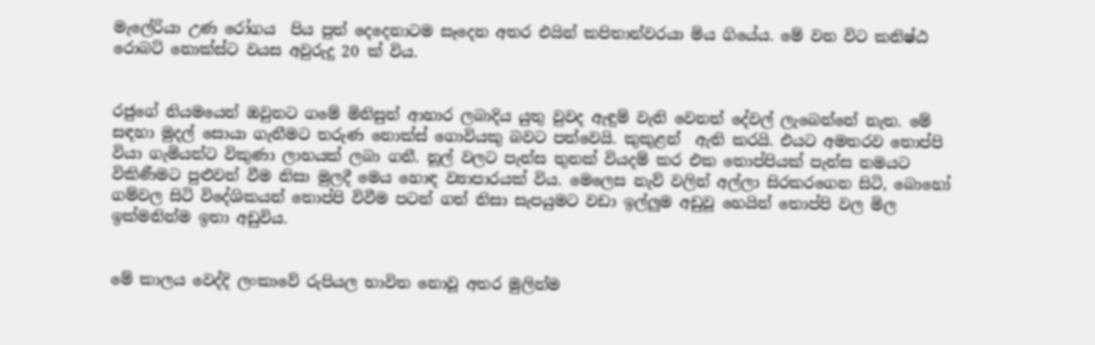මැලේරියා උණ රෝගය  පිය පුත් දෙදෙනාටම සෑදෙන අතර එයින් කපිතාන්වරයා මිය ගියේය. මේ වන විට කනිෂ්ඨ රොබට් නොක්ස්ට වයස අවුරුදු 20 ක් විය.


රජුගේ නියමයෙන් ඔවුනට ගමේ මිනිසුන් ආහාර ලබාදිය යුතු වුවද ඇඳුම් වැනි වෙනත් දේවල් ලැබෙන්නේ නැත. මේ සඳහා මුදල් සොයා ගැනීමට තරුණ නොක්ස් ගොවියකු බවට පත්වෙයි. කුකුළන්  ඇති කරයි. එයට අමතරව තොප්පි වියා ගැමියන්ට විකුණා ලාභයක් ලබා ගනී. නූල් වලට පැන්ස තුනක් වියදම් කර එක තොප්පියක් පැන්ස නමයට විකිණීමට පුළුවන් වීම නිසා මුලදී මෙය හොඳ ව්‍යාපාරයක් විය. මෙලෙස නැව් වලින් අල්ලා සිරකරගෙන සිටි, බොහෝ ගම්වල සිටි විදේශිකයන් තොප්පි විවීම පටන් ගත් නිසා සැපයුමට වඩා ඉල්ලුම අඩුවූ හෙයින් තොප්පි වල මිල ඉක්මනින්ම ඉතා අඩුවිය.


මේ කාලය වෙද්දි ලංකාවේ රුපියල භාවිත නොවූ අතර මුලින්ම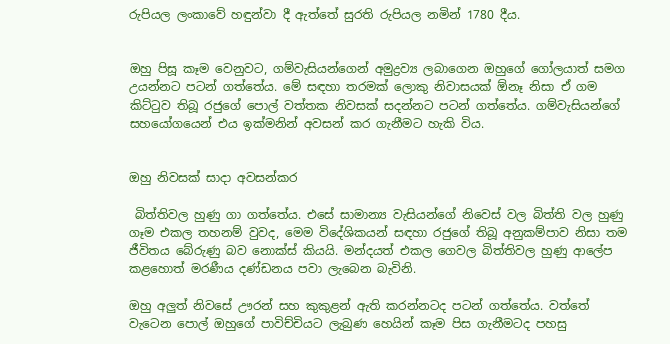රුපියල ලංකාවේ හඳුන්වා දී ඇත්තේ සුරති රුපියල නමින් 1780 දීය.


ඔහු පිසූ කෑම වෙනුවට, ගම්වැසියන්ගෙන් අමුද්‍රව්‍ය ලබාගෙන ඔහුගේ ගෝලයාත් සමග උයන්නට පටන් ගත්තේය. මේ සඳහා තරමක් ලොකු නිවාසයක් ඕනෑ නිසා ඒ ගම කිට්ටුව තිබූ රජුගේ පොල් වත්තක නිවසක් සදන්නට පටන් ගත්තේය. ගම්වැසියන්ගේ සහයෝගයෙන් එය ඉක්මනින් අවසන් කර ගැනීමට හැකි විය.


ඔහු නිවසක් සාදා අවසන්කර

 බිත්තිවල හුණු ගා ගත්තේය. එසේ සාමාන්‍ය වැසියන්ගේ නිවෙස් වල බිත්ති වල හුණු ගෑම එකල තහනම් වුවද, මෙම විදේශිකයන් සඳහා රජුගේ තිබූ අනුකම්පාව නිසා තම ජීවිතය බේරුණු බව නොක්ස් කියයි. මන්දයත් එකල ගෙවල බිත්තිවල හුණු ආලේප කළහොත් මරණීය දණ්ඩනය පවා ලැබෙන බැවිනි.

ඔහු අලුත් නිවසේ ඌරන් සහ කුකුළන් ඇති කරන්නටද පටන් ගත්තේය. වත්තේ වැටෙන පොල් ඔහුගේ පාවිච්චියට ලැබුණ හෙයින් කෑම පිස ගැනීමටද පහසු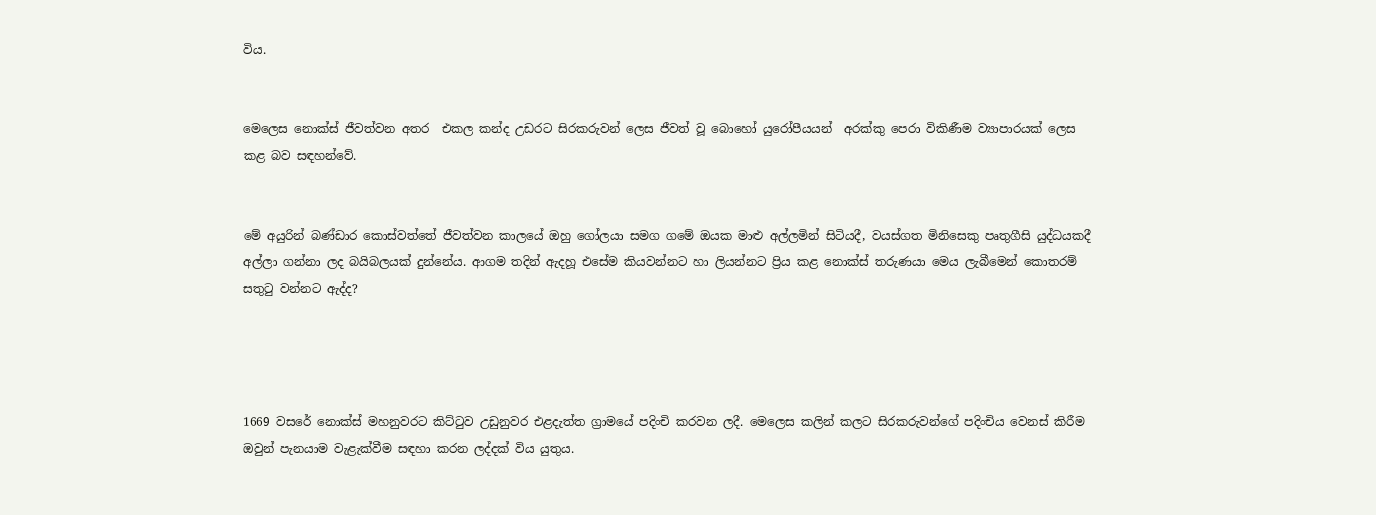විය.


මෙලෙස නොක්ස් ජීවත්වන අතර  එකල කන්ද උඩරට සිරකරුවන් ලෙස ජීවත් වූ බොහෝ යුරෝපීයයන්  අරක්කු පෙරා විකිණීම ව්‍යාපාරයක් ලෙස කළ බව සඳහන්වේ.


මේ අයුරින් බණ්ඩාර කොස්වත්තේ ජීවත්වන කාලයේ ඔහු ගෝලයා සමග ගමේ ඔයක මාළු අල්ලමින් සිටියදී, වයස්ගත මිනිසෙකු පෘතුගීසි යුද්ධයකදී අල්ලා ගන්නා ලද බයිබලයක් දුන්නේය. ආගම තදින් ඇදහූ එසේම කියවන්නට හා ලියන්නට ප්‍රිය කළ නොක්ස් තරුණයා මෙය ලැබීමෙන් කොතරම් සතුටු වන්නට ඇද්ද?




1669 වසරේ නොක්ස් මහනුවරට කිට්ටුව උඩුනුවර එළදැත්ත ග්‍රාමයේ පදිංචි කරවන ලදී. මෙලෙස කලින් කලට සිරකරුවන්ගේ පදිංචිය වෙනස් කිරීම ඔවුන් පැනයාම වැළැක්වීම සඳහා කරන ලද්දක් විය යුතුය.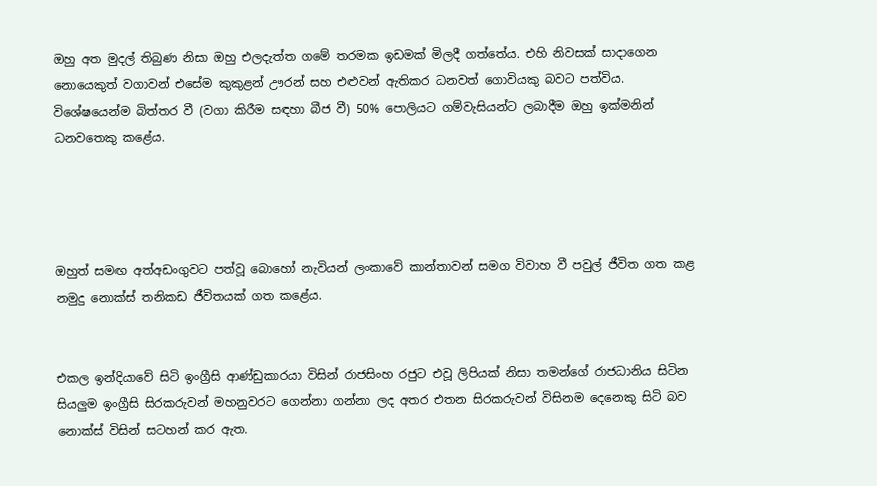ඔහු අත මුදල් තිබුණ නිසා ඔහු එලදැත්ත ගමේ තරමක ඉඩමක් මිලදී ගත්තේය. එහි නිවසක් සාදාගෙන නොයෙකුත් වගාවන් එසේම කුකුළන් ඌරන් සහ එළුවන් ඇතිකර ධනවත් ගොවියකු බවට පත්විය. විශේෂයෙන්ම බිත්තර වී (වගා කිරීම සඳහා බීජ වී) 50% පොලියට ගම්වැසියන්ට ලබාදීම ඔහු ඉක්මනින් ධනවතෙකු කළේය.




ඔහුත් සමඟ අත්අඩංගුවට පත්වූ බොහෝ නැවියන් ලංකාවේ කාන්තාවන් සමග විවාහ වී පවුල් ජීවිත ගත කළ නමුදු නොක්ස් තනිකඩ ජීවිතයක් ගත කළේය.


එකල ඉන්දියාවේ සිටි ඉංග්‍රීසි ආණ්ඩුකාරයා විසින් රාජසිංහ රජුට එවූ ලිපියක් නිසා තමන්ගේ රාජධානිය සිටින සියලුම ඉංග්‍රීසි සිරකරුවන් මහනුවරට ගෙන්නා ගන්නා ලද අතර එතන සිරකරුවන් විසිනම දෙනෙකු සිටි බව නොක්ස් විසින් සටහන් කර ඇත.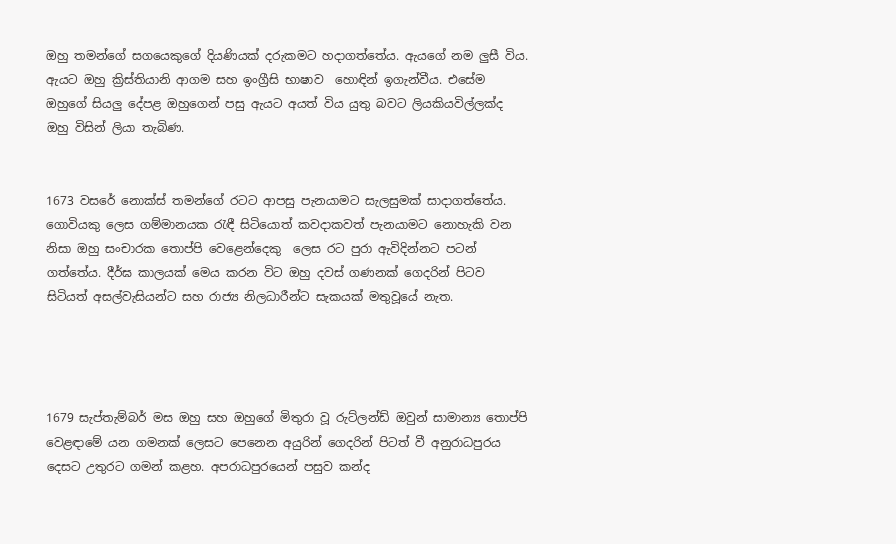ඔහු තමන්ගේ සගයෙකුගේ දියණියක් දරුකමට හදාගත්තේය. ඇයගේ නම ලුසී විය. ඇයට ඔහු ක්‍රිස්තියානි ආගම සහ ඉංග්‍රීසි භාෂාව  හොඳින් ඉගැන්වීය. එසේම ඔහුගේ සියලු දේපළ ඔහුගෙන් පසු ඇයට අයත් විය යුතු බවට ලියකියවිල්ලක්ද ඔහු විසින් ලියා තැබිණ.


1673 වසරේ නොක්ස් තමන්ගේ රටට ආපසු පැනයාමට සැලසුමක් සාදාගත්තේය. ගොවියකු ලෙස ගම්මානයක රැඳී සිටියොත් කවදාකවත් පැනයාමට නොහැකි වන නිසා ඔහු සංචාරක තොප්පි වෙළෙන්දෙකු  ලෙස රට පුරා ඇවිදින්නට පටන් ගත්තේය. දීර්ඝ කාලයක් මෙය කරන විට ඔහු දවස් ගණනක් ගෙදරින් පිටව සිටියත් අසල්වැසියන්ට සහ රාජ්‍ය නිලධාරීන්ට සැකයක් මතුවූයේ නැත.




1679 සැප්තැම්බර් මස ඔහු සහ ඔහුගේ මිතුරා වූ රුට්ලන්ඩ් ඔවුන් සාමාන්‍ය තොප්පි වෙළඳාමේ යන ගමනක් ලෙසට පෙනෙන අයුරින් ගෙදරින් පිටත් වී අනුරාධපුරය දෙසට උතුරට ගමන් කළහ. අපරාධපුරයෙන් පසුව කන්ද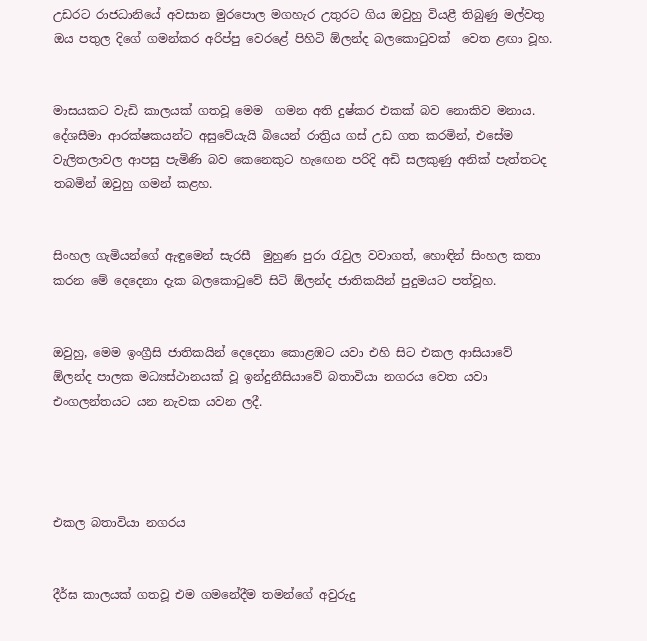උඩරට රාජධානියේ අවසාන මුරපොල මගහැර උතුරට ගිය ඔවුහු වියළී තිබුණු මල්වතු ඔය පතුල දිගේ ගමන්කර අරිප්පු වෙරළේ පිහිටි ඕලන්ද බලකොටුවක්  වෙත ළඟා වූහ.


මාසයකට වැඩි කාලයක් ගතවූ මෙම  ගමන අති දුෂ්කර එකක් බව නොකිව මනාය. දේශසීමා ආරක්ෂකයන්ට අසුවේයැයි බියෙන් රාත්‍රිය ගස් උඩ ගත කරමින්, එසේම වැලිතලාවල ආපසු පැමිණි බව කෙනෙකුට හැඟෙන පරිදි අඩි සලකුණු අනික් පැත්තටද තබමින් ඔවුහු ගමන් කළහ.


සිංහල ගැමියන්ගේ ඇඳුමෙන් සැරසී  මුහුණ පුරා රැවුල වවාගත්, හොඳින් සිංහල කතා කරන මේ දෙදෙනා දැක බලකොටුවේ සිටි ඕලන්ද ජාතිකයින් පුදුමයට පත්වූහ.


ඔවුහු, මෙම ඉංග්‍රීසි ජාතිකයින් දෙදෙනා කොළඹට යවා එහි සිට එකල ආසියාවේ ඕලන්ද පාලක මධ්‍යස්ථානයක් වූ ඉන්දුනීසියාවේ බතාවියා නගරය වෙත යවා එංගලන්තයට යන නැවක යවන ලදී.




එකල බතාවියා නගරය


දීර්ඝ කාලයක් ගතවූ එම ගමනේදීම තමන්ගේ අවුරුදු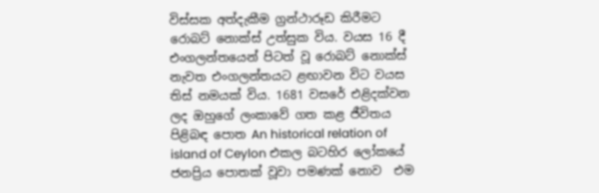විස්සක අත්දැකීම ග්‍රන්ථාරූඩ කිරීමට රොබට් නොක්ස් උත්සුක විය. වයස 16 දී එංගලන්තයෙන් පිටත් වූ රොබට් නොක්ස් නැවත එංගලන්තයට ළඟාවන විට වයස තිස් නමයක් විය. 1681 වසරේ එළිදක්වන ලද ඔහුගේ ලංකාවේ ගත කළ ජීවිතය පිළිබඳ පොත An historical relation of island of Ceylon එකල බටහිර ලෝකයේ ජනප්‍රිය පොතක් වූවා පමණක් නොව  එම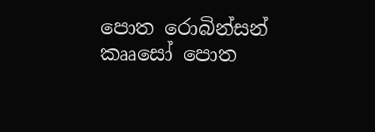පොත රොබින්සන් කෲසෝ පොත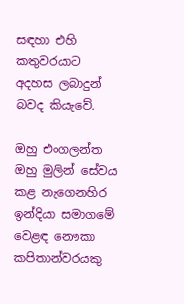සඳහා එහි කතුවරයාට අදහස ලබාදුන් බවද කියැවේ.

ඔහු එංගලන්ත ඔහු මුලින් සේවය කළ නැගෙනහිර ඉන්දියා සමාගමේ වෙළඳ නෞකා කපිතාන්වරයකු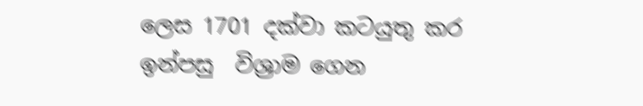ලෙස 1701 දක්වා කටයුතු කර ඉන්පසු  විශ්‍රාම ගෙන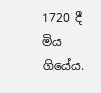1720 දී මිය ගියේය.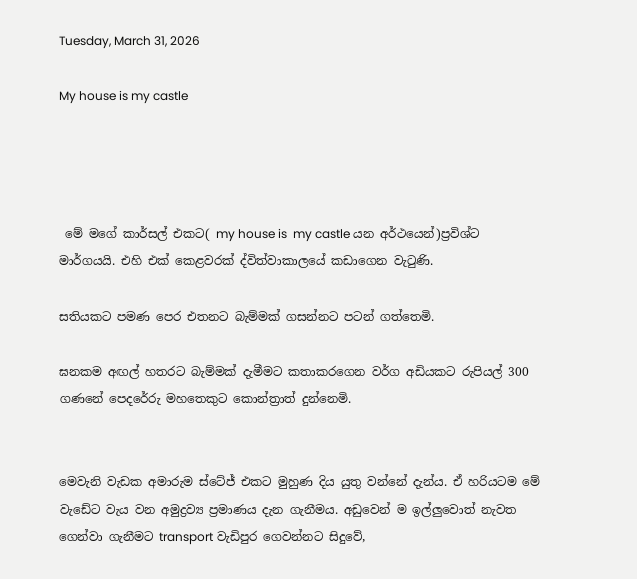Tuesday, March 31, 2026

My house is my castle




 මේ මගේ කාර්සල් එකට( my house is  my castle යන අර්ථයෙන්)ප්‍රවිශ්ට මාර්ගයයි. එහි එක් කෙළවරක් ද්විත්වාකාලයේ කඩාගෙන වැටුණි.

සතියකට පමණ පෙර එතනට බැම්මක් ගසන්නට පටන් ගත්තෙමි.

ඝනකම අඟල් හතරට බැම්මක් දැමීමට කතාකරගෙන වර්ග අඩියකට රුපියල් 300 ගණනේ පෙදරේරු මහතෙකුට කොන්ත්‍රාත් දුන්නෙමි.


මෙවැනි වැඩක අමාරුම ස්ටේජ් එකට මුහුණ දිය යුතු වන්නේ දැන්ය. ඒ හරියටම මේ වැඩේට වැය වන අමුද්‍රව්‍ය ප්‍රමාණය දැන ගැනීමය. අඩුවෙන් ම ඉල්ලුවොත් නැවත ගෙන්වා ගැනීමට transport වැඩිපුර ගෙවන්නට සිදුවේ,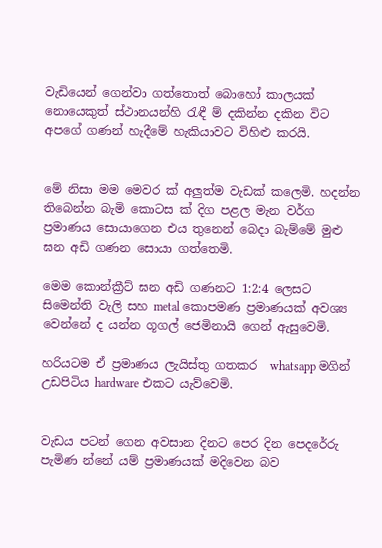වැඩියෙන් ගෙන්වා ගත්තොත් බොහෝ කාලයක් නොයෙකුත් ස්ථානයන්හි රැඳී ම් දකින්න දකින විට අපගේ ගණන් හැදීමේ හැකියාවට විහිළු කරයි.


මේ නිසා මම මෙවර ක් අලුත්ම වැඩක් කලෙමි. හදන්න තිබෙන්න බැමි කොටස ක් දිග පළල මැන වර්ග ප්‍රමාණය සොයාගෙන එය තුනෙන් බෙදා බැම්මේ මුළු ඝන අඩි ගණන සොයා ගත්තෙමි.

මෙම කොන්ක්‍රීට් ඝන අඩි ගණනට 1:2:4 ලෙසට සිමෙන්ති වැලි සහ metal කොපමණ ප්‍රමාණයක් අවශ්‍ය වෙන්නේ ද යන්න ගූගල් ජෙමිනායි ගෙන් ඇසුවෙමි.

හරියටම ඒ ප්‍රමාණය ලැයිස්තු ගතකර  whatsapp මගින් උඩපිටිය hardware එකට යැව්වෙමි.


වැඩය පටන් ගෙන අවසාන දිනට පෙර දින පෙදරේරු පැමිණ න්නේ යම් ප්‍රමාණයක් මදිවෙන බව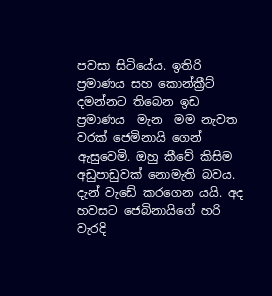පවසා සිටියේය. ඉතිරි ප්‍රමාණය සහ කොන්ක්‍රීට් දමන්නට තිබෙන ඉඩ ප්‍රමාණය  මැන  මම නැවත වරක් ජෙමිනායි ගෙන් ඇසුවෙමි. ඔහු කීවේ කිසිම අඩුපාඩුවක් නොමැති බවය. දැන් වැඩේ කරගෙන යයි. අද හවසට ජෙබිනායිගේ හරි වැරදි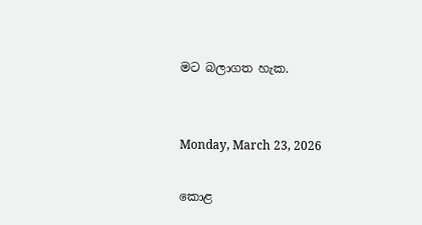මට බලාගත හැක.


Monday, March 23, 2026

කොළ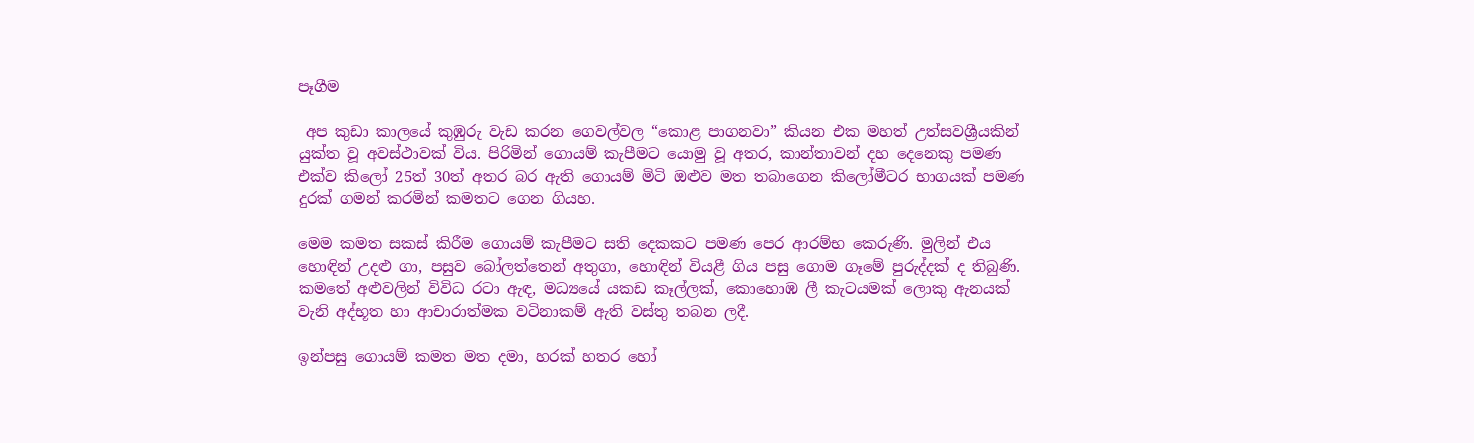පෑගීම

 අප කුඩා කාලයේ කුඹුරු වැඩ කරන ගෙවල්වල “කොළ පාගනවා” කියන එක මහත් උත්සවශ්‍රීයකින් යුක්ත වූ අවස්ථාවක් විය. පිරිමින් ගොයම් කැපීමට යොමු වූ අතර, කාන්තාවන් දහ දෙනෙකු පමණ එක්ව කිලෝ 25ත් 30ත් අතර බර ඇති ගොයම් මිටි ඔළුව මත තබාගෙන කිලෝමීටර භාගයක් පමණ දුරක් ගමන් කරමින් කමතට ගෙන ගියහ.

මෙම කමත සකස් කිරීම ගොයම් කැපීමට සති දෙකකට පමණ පෙර ආරම්භ කෙරුණි. මුලින් එය හොඳින් උදළු ගා, පසුව බෝලත්තෙන් අතුගා, හොඳින් වියළී ගිය පසු ගොම ගෑමේ පුරුද්දක් ද තිබුණි. කමතේ අළුවලින් විවිධ රටා ඇඳ, මධ්‍යයේ යකඩ කෑල්ලක්, කොහොඹ ලී කැටයමක් ලොකු ඇනයක් වැනි අද්භූත හා ආචාරාත්මක වටිනාකම් ඇති වස්තු තබන ලදී.

ඉන්පසු ගොයම් කමත මත දමා, හරක් හතර හෝ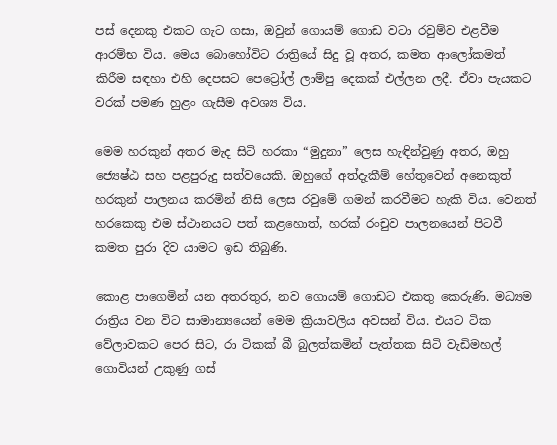පස් දෙනකු එකට ගැට ගසා, ඔවුන් ගොයම් ගොඩ වටා රවුම්ව එළවීම ආරම්භ විය. මෙය බොහෝවිට රාත්‍රියේ සිදු වූ අතර, කමත ආලෝකමත් කිරීම සඳහා එහි දෙපසට පෙට්‍රෝල් ලාම්පු දෙකක් එල්ලන ලදී. ඒවා පැයකට වරක් පමණ හුළං ගැසීම අවශ්‍ය විය.

මෙම හරකුන් අතර මැද සිටි හරකා “මුදුනා” ලෙස හැඳින්වුණු අතර, ඔහු ජ්‍යෙෂ්ඨ සහ පළපුරුදු සත්වයෙකි. ඔහුගේ අත්දැකීම් හේතුවෙන් අනෙකුත් හරකුන් පාලනය කරමින් නිසි ලෙස රවුමේ ගමන් කරවීමට හැකි විය. වෙනත් හරකෙකු එම ස්ථානයට පත් කළහොත්, හරක් රංචුව පාලනයෙන් පිටවී කමත පුරා දිව යාමට ඉඩ තිබුණි.

කොළ පාගෙමින් යන අතරතුර, නව ගොයම් ගොඩට එකතු කෙරුණි. මධ්‍යම රාත්‍රිය වන විට සාමාන්‍යයෙන් මෙම ක්‍රියාවලිය අවසන් විය. එයට ටික වේලාවකට පෙර සිට, රා ටිකක් බී බුලත්කමින් පැත්තක සිටි වැඩිමහල් ගොවියන් උකුණු ගස්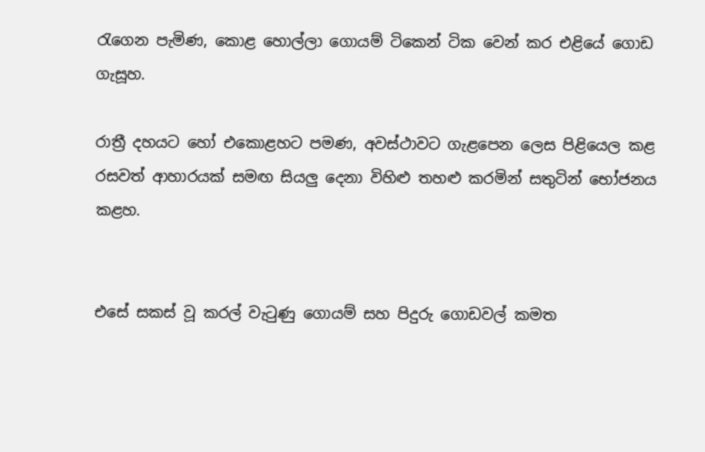රැගෙන පැමිණ, කොළ හොල්ලා ගොයම් ටිකෙන් ටික වෙන් කර එළියේ ගොඩ ගැසූහ.

රාත්‍රී දහයට හෝ එකොළහට පමණ, අවස්ථාවට ගැළපෙන ලෙස පිළියෙල කළ රසවත් ආහාරයක් සමඟ සියලු දෙනා විහිළු තහළු කරමින් සතුටින් භෝජනය කළහ.


එසේ සකස් වූ කරල් වැටුණු ගොයම් සහ පිදුරු ගොඩවල් කමත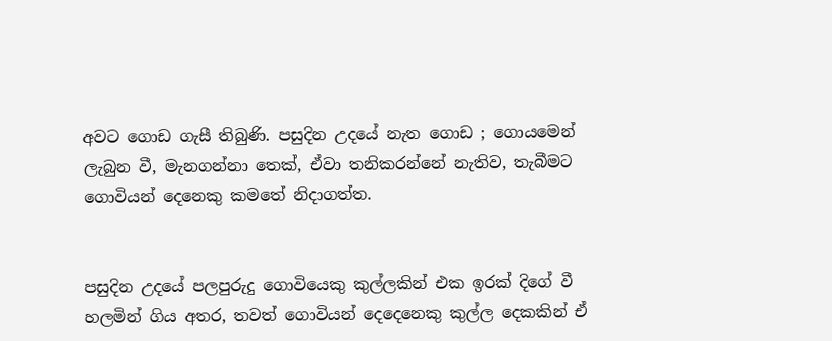අවට ගොඩ ගැසී තිබුණි. පසුදින උදයේ නැත ගොඩ ; ගොයමෙන් ලැබුන වී, මැනගන්නා තෙක්, ඒවා තනිකරන්නේ නැතිව, තැබීමට ගොවියන් දෙනෙකු කමතේ නිදාගත්ත.


පසුදින උදයේ පලපුරුදු ගොවියෙකු කුල්ලකින් එක ඉරක් දිගේ වී හලමින් ගිය අතර, තවත් ගොවියන් දෙදෙනෙකු කුල්ල දෙකකින් ඒ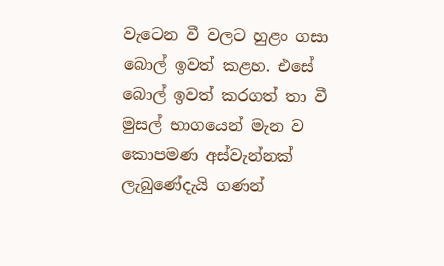වැටෙන වී වලට හුළං ගසා බොල් ඉවත් කළහ. එසේ බොල් ඉවත් කරගත් තා වී මුසල් භාගයෙන් මැන ව කොපමණ අස්වැන්නක් ලැබුණේදැයි ගණන්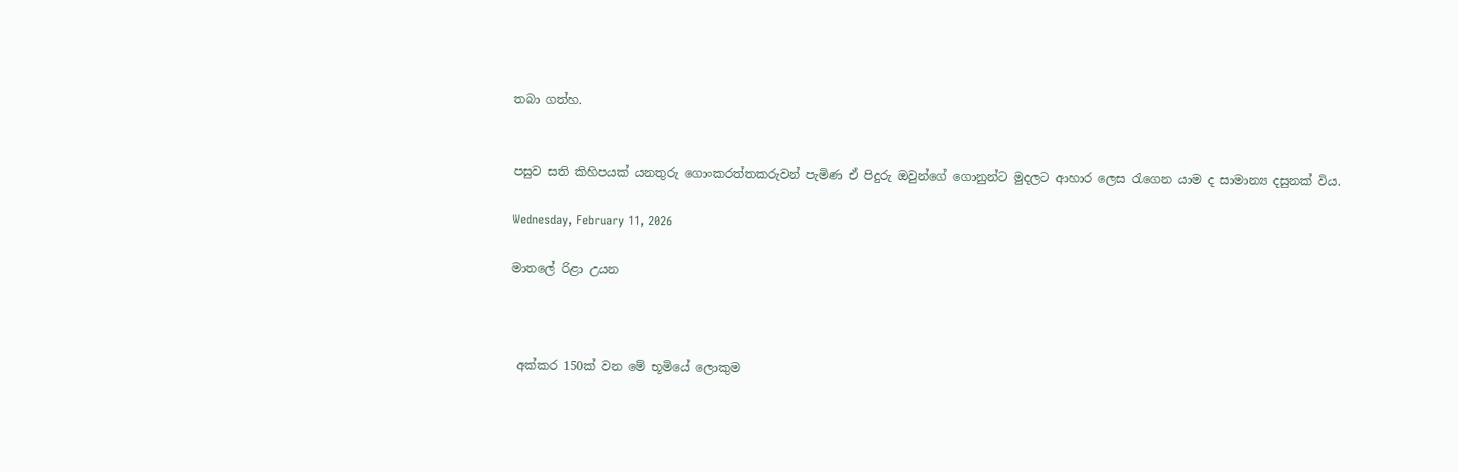තබා ගත්හ.


පසුව සති කිහිපයක් යනතුරු ගොංකරත්තකරුවන් පැමිණ ඒ පිදුරු ඔවුන්ගේ ගොනුන්ට මුදලට ආහාර ලෙස රැගෙන යාම ද සාමාන්‍ය දසුනක් විය.

Wednesday, February 11, 2026

මාතලේ රිළා උයන



 අක්කර 150ක් වන මේ භූමියේ ලොකුම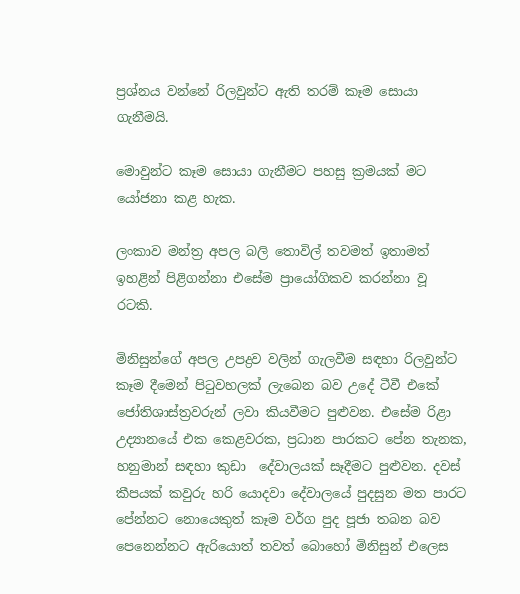ප්‍රශ්නය වන්නේ රිලවුන්ට ඇති තරම් කෑම සොයා ගැනීමයි.

මොවුන්ට කෑම සොයා ගැනීමට පහසු ක්‍රමයක් මට යෝජනා කළ හැක.

ලංකාව මන්ත්‍ර අපල බලි තොවිල් තවමත් ඉතාමත් ඉහළින් පිළිගන්නා එසේම ප්‍රායෝගිකව කරන්නා වූ රටකි.

මිනිසුන්ගේ අපල උපද්‍රව වලින් ගැලවීම සඳහා රිලවුන්ට කෑම දීමෙන් පිටුවහලක් ලැබෙන බව උදේ ටීවී එකේ ජෝතිශාස්ත්‍රවරුන් ලවා කියවීමට පුළුවන. එසේම රිළා උද්‍යානයේ එක කෙළවරක, ප්‍රධාන පාරකට පේන තැනක, හනුමාන් සඳහා කුඩා  දේවාලයක් සෑදීමට පුළුවන. දවස් කීපයක් කවුරු හරි යොදවා දේවාලයේ පුදසුන මත පාරට පේන්නට නොයෙකුත් කෑම වර්ග පුද පූජා තබන බව පෙනෙන්නට ඇරියොත් තවත් බොහෝ මිනිසුන් එලෙස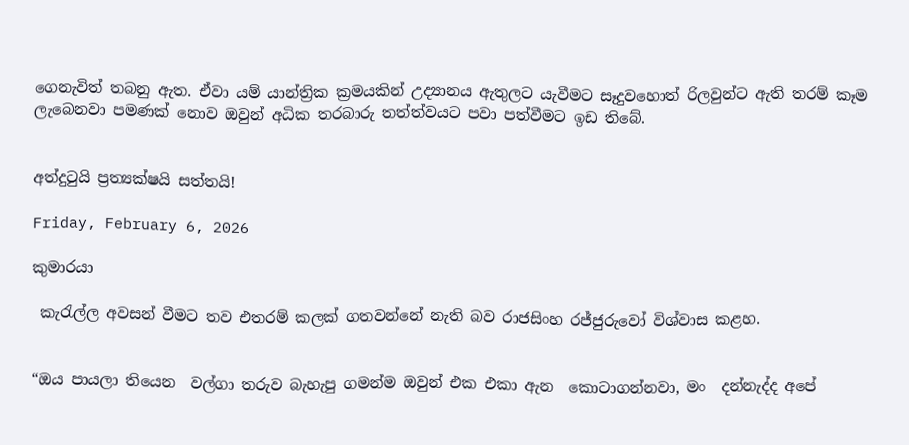ගෙනැවිත් තබනු ඇත. ඒවා යම් යාන්ත්‍රික ක්‍රමයකින් උද්‍යානය ඇතුලට යැවීමට සෑදුවහොත් රිලවුන්ට ඇති තරම් කෑම ලැබෙනවා පමණක් නොව ඔවුන් අධික තරබාරු තත්ත්වයට පවා පත්වීමට ඉඩ තිබේ.


අත්දුටුයි ප්‍රත්‍යක්ෂයි සත්තයි!

Friday, February 6, 2026

කුමාරයා

 කැරැල්ල අවසන් වීමට තව එතරම් කලක් ගතවන්නේ නැති බව රාජසිංහ රජ්ජුරුවෝ විශ්වාස කළහ.


“ඔය පායලා තියෙන  වල්ගා තරුව බැහැපු ගමන්ම ඔවුන් එක එකා ඇන  කොටාගන්නවා, මං  දන්නැද්ද අපේ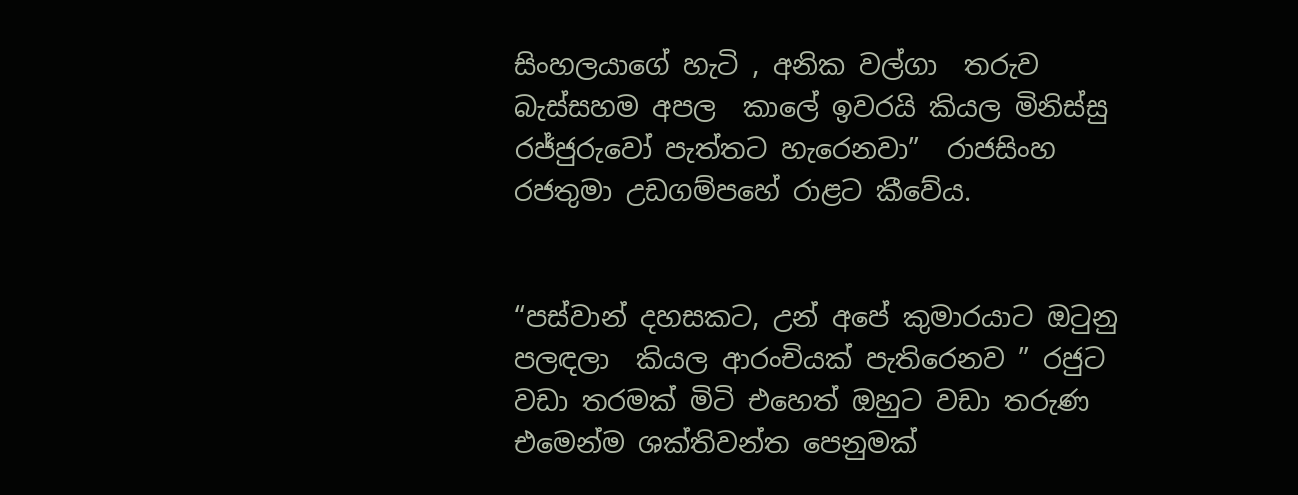සිංහලයාගේ හැටි , අනික වල්ගා  තරුව බැස්සහම අපල  කාලේ ඉවරයි කියල මිනිස්සු රජ්ජුරුවෝ පැත්තට හැරෙනවා”  රාජසිංහ රජතුමා උඩගම්පහේ රාළට කීවේය.


“පස්වාන් දහසකට, උන් අපේ කුමාරයාට ඔටුනු පලඳලා  කියල ආරංචියක් පැතිරෙනව ” රජුට වඩා තරමක් මිටි එහෙත් ඔහුට වඩා තරුණ එමෙන්ම ශක්තිවන්ත පෙනුමක්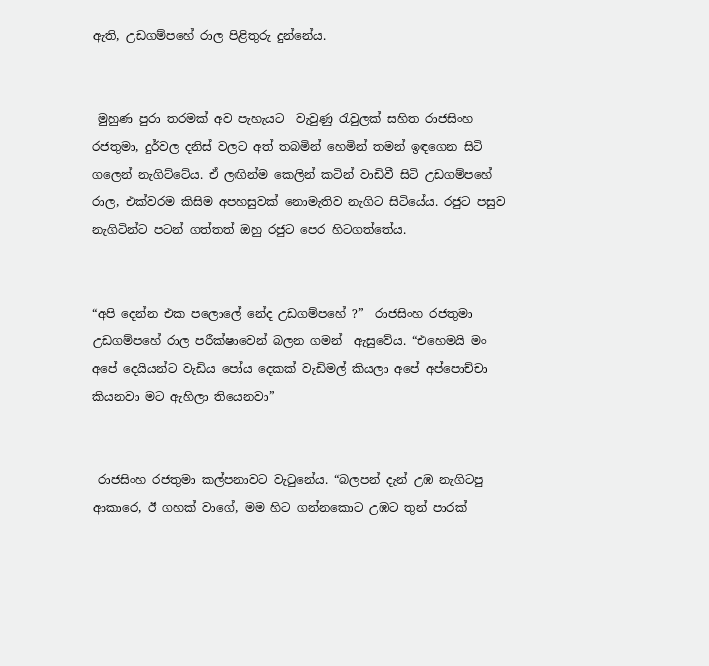ඇති, උඩගම්පහේ රාල පිළිතුරු දුන්නේය.


 මුහුණ පුරා තරමක් අව පැහැයට  වැවුණු රැවුලක් සහිත රාජසිංහ රජතුමා, දුර්වල දනිස් වලට අත් තබමින් හෙමින් තමන් ඉඳගෙන සිටි ගලෙන් නැගිට්ටේය. ඒ ලඟින්ම කෙලින් කටින් වාඩිවී සිටි උඩගම්පහේ රාල, එක්වරම කිසිම අපහසුවක් නොමැතිව නැගිට සිටියේය. රජුට පසුව නැගිටින්ට පටන් ගත්තත් ඔහු රජුට පෙර හිටගත්තේය.


“අපි දෙන්න එක පලොලේ නේද උඩගම්පහේ ?”  රාජසිංහ රජතුමා උඩගම්පහේ රාල පරීක්ෂාවෙන් බලන ගමන්  ඇසුවේය. “එහෙමයි මං අපේ දෙයියන්ට වැඩිය පෝය දෙකක් වැඩිමල් කියලා අපේ අප්පොච්චා කියනවා මට ඇහිලා තියෙනවා”


 රාජසිංහ රජතුමා කල්පනාවට වැටුනේය. “බලපන් දැන් උඹ නැගිටපු ආකාරෙ, ඊ ගහක් වාගේ, මම හිට ගන්නකොට උඹට තුන් පාරක්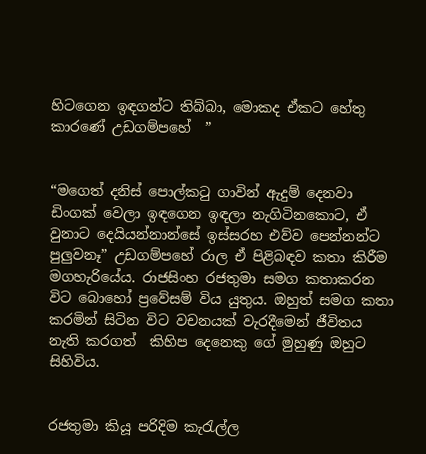හිටගෙන ඉඳගන්ට තිබ්බා, මොකද ඒකට හේතු  කාරණේ උඩගම්පහේ  ”


“මගෙත් දනිස් පොල්කටු ගාවින් ඇදුම් දෙනවා ඩිංගක් වෙලා ඉඳගෙන ඉඳලා නැගිටිනකොට, ඒ වුනාට දෙයියන්නාන්සේ ඉස්සරහ එව්ව පෙන්නන්ට පුලුවනෑ” උඩගම්පහේ රාල ඒ පිළිබඳව කතා කිරීම මගහැරියේය. රාජසිංහ රජතුමා සමග කතාකරන විට බොහෝ ප්‍රවේසම් විය යුතුය. ඔහුත් සමග කතා කරමින් සිටින විට වචනයක් වැරදීමෙන් ජීවිතය නැති කරගත්  කිහිප දෙනෙකු ගේ මුහුණු ඔහුට සිහිවිය.


රජතුමා කියූ පරිදිම කැරැල්ල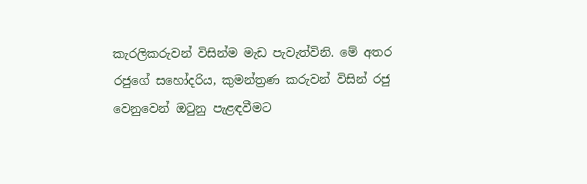කැරලිකරුවන් විසින්ම මැඩ පැවැත්විනි. මේ අතර රජුගේ සහෝදරිය, කුමන්ත්‍රණ කරුවන් විසින් රජු වෙනුවෙන් ඔටුනු පැළඳවීමට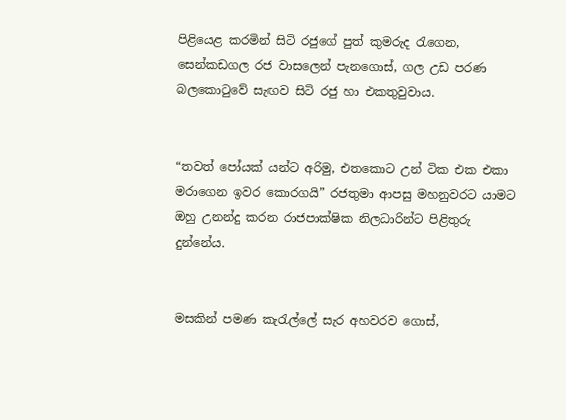පිළියෙළ කරමින් සිටි රජුගේ පුත් කුමරුද රැගෙන, සෙන්කඩගල රජ වාසලෙන් පැනගොස්, ගල උඩ පරණ  බලකොටුවේ සැඟව සිටි රජු හා එකතුවුවාය.


“තවත් පෝයක් යන්ට අරිමු, එතකොට උන් ටික එක එකා මරාගෙන ඉවර කොරගයි” රජතුමා ආපසු මහනුවරට යාමට ඔහු උනන්දු කරන රාජපාක්ෂික නිලධාරින්ට පිළිතුරු දුන්නේය.


මසකින් පමණ කැරැල්ලේ සැර අහවරව ගොස්,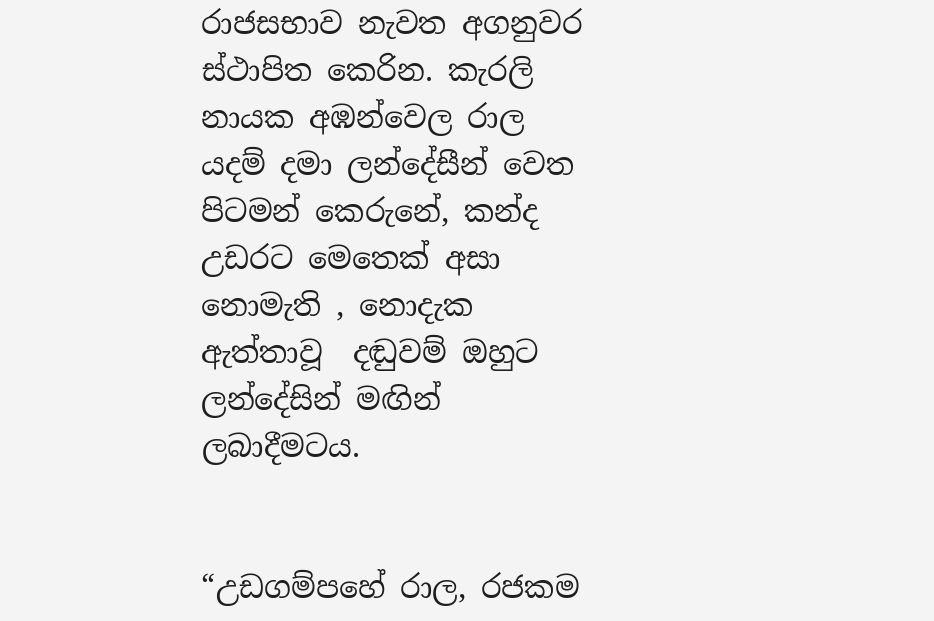රාජසභාව නැවත අගනුවර ස්ථාපිත කෙරින. කැරලි නායක අඹන්වෙල රාල යදම් දමා ලන්දේසීන් වෙත පිටමන් කෙරුනේ, කන්ද උඩරට මෙතෙක් අසා නොමැති , නොදැක ඇත්තාවූ  දඬුවම් ඔහුට ලන්දේසින් මඟින් ලබාදීමටය.


“උඩගම්පහේ රාල, රජකම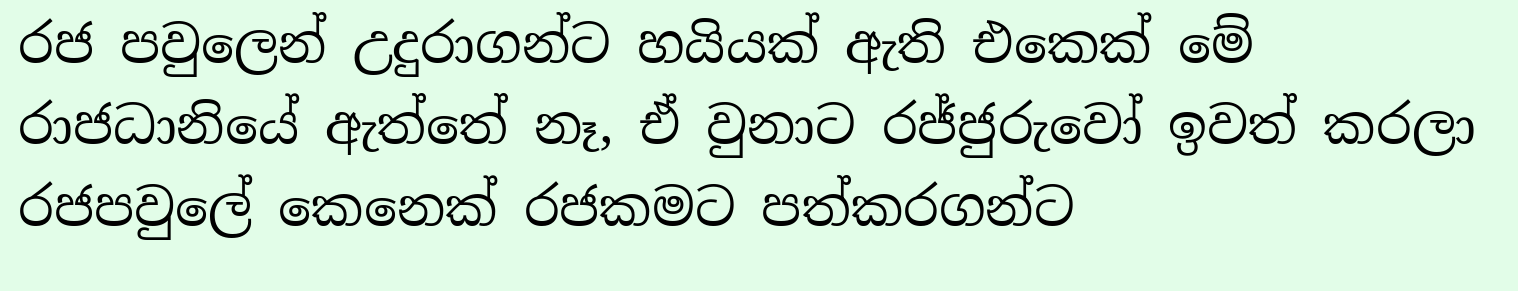රජ පවුලෙන් උදුරාගන්ට හයියක් ඇති එකෙක් මේ රාජධානියේ ඇත්තේ නෑ, ඒ වුනාට රජ්ජුරුවෝ ඉවත් කරලා රජපවුලේ කෙනෙක් රජකමට පත්කරගන්ට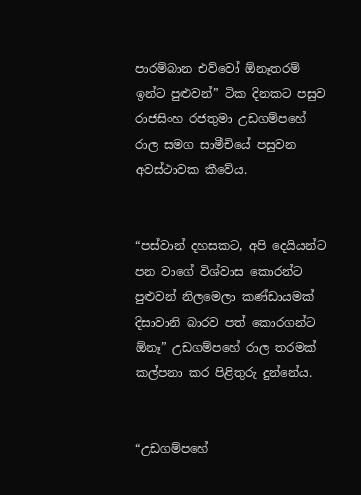පාරම්බාන එව්වෝ ඕනෑතරම් ඉන්ට පුළුවන්” ටික දිනකට පසුව රාජසිංහ රජතුමා උඩගම්පහේ රාල සමග සාමීචියේ පසුවන අවස්ථාවක කීවේය.


“පස්වාන් දහසකට, අපි දෙයියන්ට පන වාගේ විශ්වාස කොරන්ට පුළුවන් නිලමෙලා කණ්ඩායමක් දිසාවානි බාරව පත් කොරගන්ට ඕනෑ” උඩගම්පහේ රාල තරමක් කල්පනා කර පිළිතුරු දුන්නේය.


“උඩගම්පහේ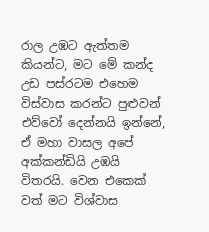රාල උඹට ඇත්තම කියන්ට, මට මේ කන්ද උඩ පස්රටම එහෙම විස්වාස කරන්ට පුළුවන් එව්වෝ දෙන්නයි ඉන්නේ, ඒ මහා වාසල අපේ අක්කන්ඩියි උඹයි විතරයි. වෙන එකෙක් වත් මට විශ්වාස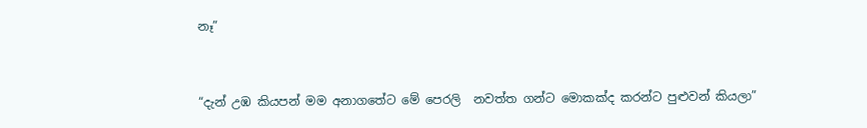නෑ”


“දැන් උඹ කියපන් මම අනාගතේට මේ පෙරලි  නවත්ත ගන්ට මොකක්ද කරන්ට පුළුවන් කියලා”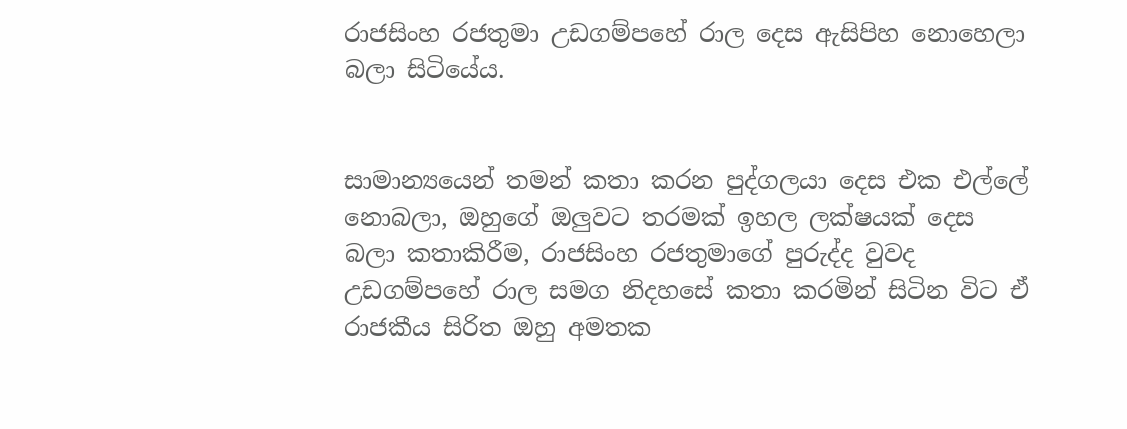රාජසිංහ රජතුමා උඩගම්පහේ රාල දෙස ඇසිපිහ නොහෙලා බලා සිටියේය.


සාමාන්‍යයෙන් තමන් කතා කරන පුද්ගලයා දෙස එක එල්ලේ නොබලා, ඔහුගේ ඔලුවට තරමක් ඉහල ලක්ෂයක් දෙස බලා කතාකිරීම, රාජසිංහ රජතුමාගේ පුරුද්ද වුවද  උඩගම්පහේ රාල සමග නිදහසේ කතා කරමින් සිටින විට ඒ රාජකීය සිරිත ඔහු අමතක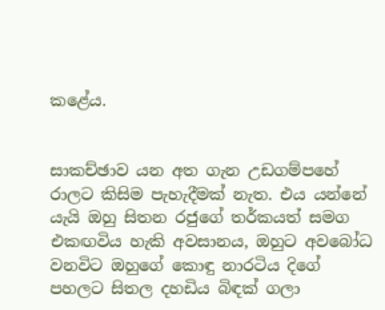කළේය.


සාකච්ඡාව යන අත ගැන උඩගම්පහේ රාලට කිසිම පැහැදීමක් නැත. එය යන්නේ යැයි ඔහු සිතන රජුගේ තර්කයත් සමග එකඟවිය හැකි අවසානය, ඔහුට අවබෝධ වනවිට ඔහුගේ කොඳු නාරටිය දිගේ පහලට සිතල දහඩිය බිඳක් ගලා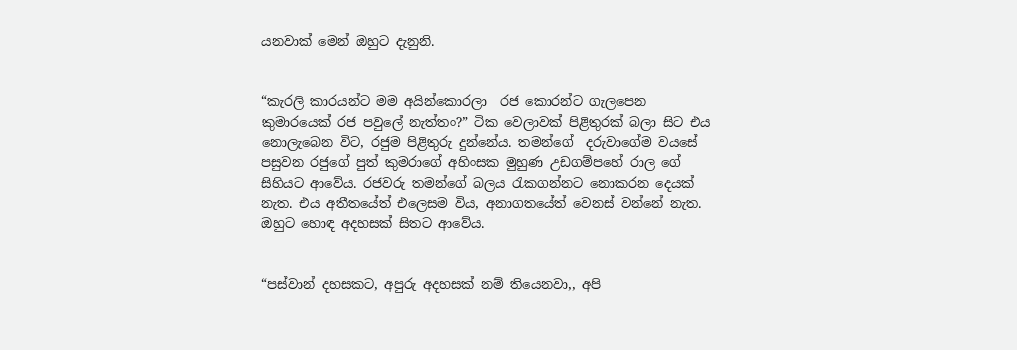යනවාක් මෙන් ඔහුට දැනුනි.


“කැරලි කාරයන්ට මම අයින්කොරලා  රජ කොරන්ට ගැලපෙන කුමාරයෙක් රජ පවුලේ නැත්තං?” ටික වෙලාවක් පිළිතුරක් බලා සිට එය නොලැබෙන විට, රජුම පිළිතුරු දුන්නේය. තමන්ගේ  දරුවාගේම වයසේ පසුවන රජුගේ පුත් කුමරාගේ අහිංසක මුහුණ උඩගම්පහේ රාල ගේ සිහියට ආවේය. රජවරු තමන්ගේ බලය රැකගන්නට නොකරන දෙයක් නැත. එය අතීතයේත් එලෙසම විය, අනාගතයේත් වෙනස් වන්නේ නැත. ඔහුට හොඳ අදහසක් සිතට ආවේය.


“පස්වාන් දහසකට, අපුරු අදහසක් නම් තියෙනවා,, අපි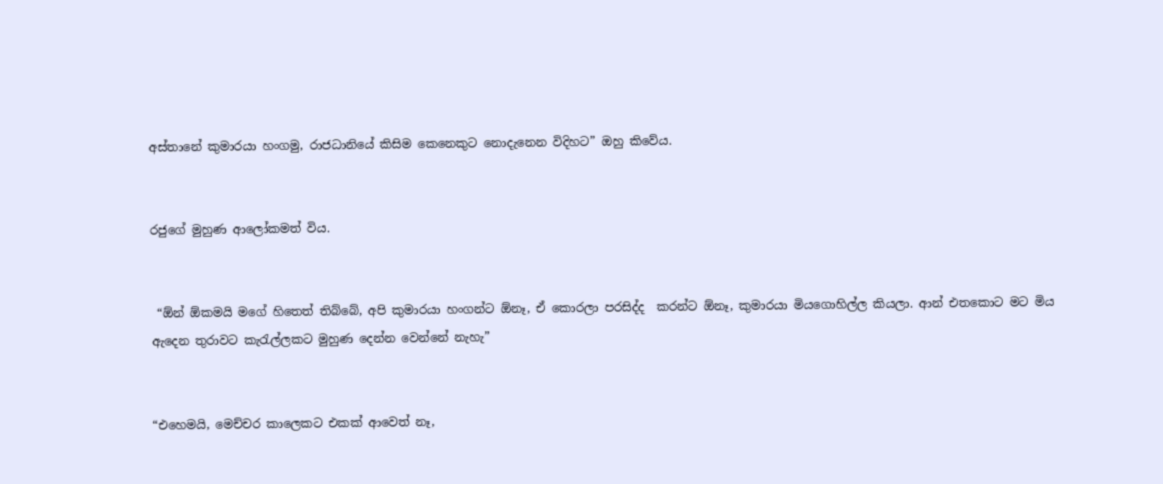අස්තානේ කුමාරයා හංගමු, රාජධානියේ කිසිම කෙනෙකුට නොදැනෙන විදිහට” ඔහු කිවේය.


රජුගේ මුහුණ ආලෝකමත් විය.


 “ඕන් ඕකමයි මගේ හිතෙත් තිබ්බේ, අපි කුමාරයා හංගන්ට ඕනෑ, ඒ කොරලා පරසිද්ද  කරන්ට ඕනෑ, කුමාරයා මියගොහිල්ල කියලා. ආන් එතකොට මට මිය ඇදෙන තුරාවට කැරැල්ලකට මුහුණ දෙන්න වෙන්නේ නැහැ”


“එහෙමයි, මෙච්චර කාලෙකට එකක් ආවෙත් නෑ,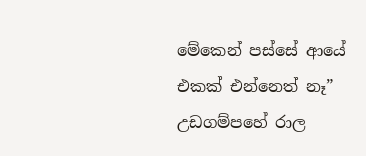මේකෙන් පස්සේ ආයේ එකක් එන්නෙත් නෑ” උඩගම්පහේ රාල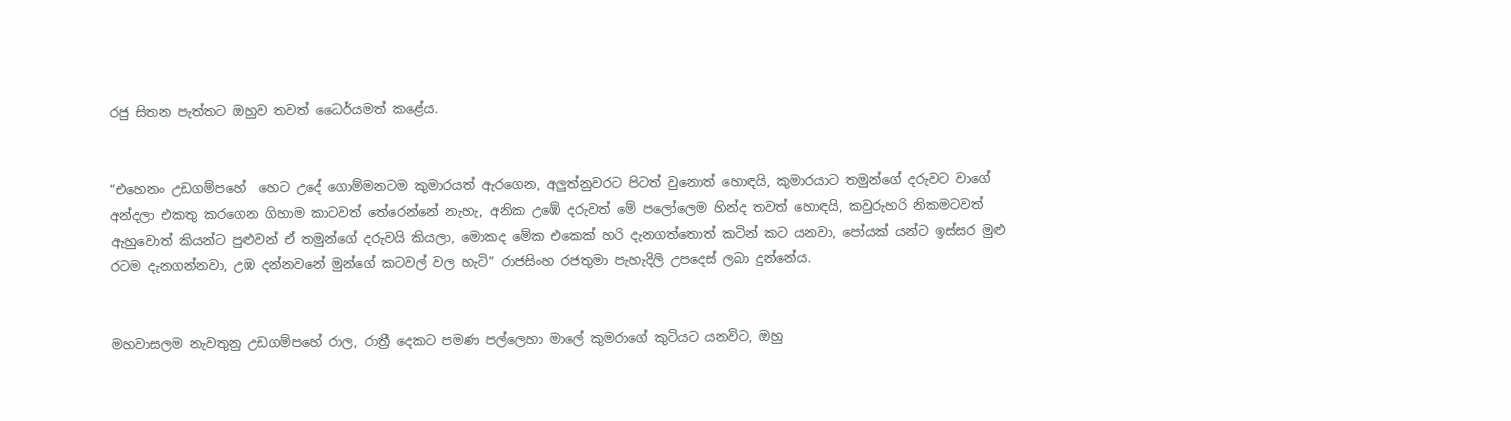රජු සිතන පැත්තට ඔහුව තවත් ධෛර්යමත් කළේය.


“එහෙනං උඩගම්පහේ  හෙට උදේ ගොම්මනටම කුමාරයත් ඇරගෙන, අලුත්නුවරට පිටත් වුනොත් හොඳයි, කුමාරයාට තමුන්ගේ දරුවට වාගේ අන්දලා එකතු කරගෙන ගිහාම කාටවත් තේරෙන්නේ නැහැ, අනික උඹේ දරුවත් මේ පලෝලෙම හින්ද තවත් හොඳයි, කවුරුහරි නිකමටවත් ඇහුවොත් කියන්ට පුළුවන් ඒ තමුන්ගේ දරුවයි කියලා, මොකද මේක එකෙක් හරි දැනගත්තොත් කටින් කට යනවා, පෝයක් යන්ට ඉස්සර මුළු රටම දැනගන්නවා, උඹ දන්නවනේ මුන්ගේ කටවල් වල හැටි” රාජසිංහ රජතුමා පැහැදිලි උපදෙස් ලබා දුන්නේය.


මහවාසලම නැවතුනු උඩගම්පහේ රාල, රාත්‍රී දෙකට පමණ පල්ලෙහා මාලේ කුමරාගේ කුටියට යනවිට, ඔහු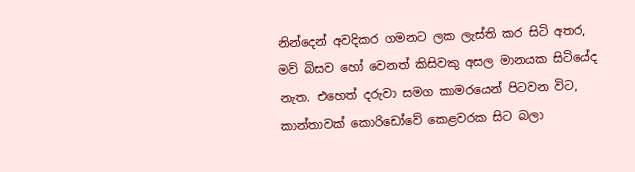නින්දෙන් අවදිකර ගමනට ලක ලැස්ති කර සිටි අතර, මව් බිසව හෝ වෙනත් කිසිවකු අසල මානයක සිටියේද නැත. එහෙත් දරුවා සමග කාමරයෙන් පිටවන විට, කාන්තාවක් කොරිඩෝවේ කෙළවරක සිට බලා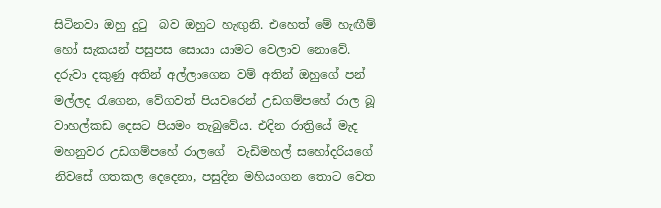සිටිනවා ඔහු දුටු  බව ඔහුට හැඟුනි. එහෙත් මේ හැඟීම් හෝ සැකයන් පසුපස සොයා යාමට වෙලාව නොවේ. දරුවා දකුණු අතින් අල්ලාගෙන වම් අතින් ඔහුගේ පන් මල්ලද රැගෙන, වේගවත් පියවරෙන් උඩගම්පහේ රාල බූ වාහල්කඩ දෙසට පියමං තැබුවේය. එදින රාත්‍රියේ මැද  මහනුවර උඩගම්පහේ රාලගේ  වැඩිමහල් සහෝදරියගේ නිවසේ ගතකල දෙදෙනා, පසුදින මහියංගන තොට වෙත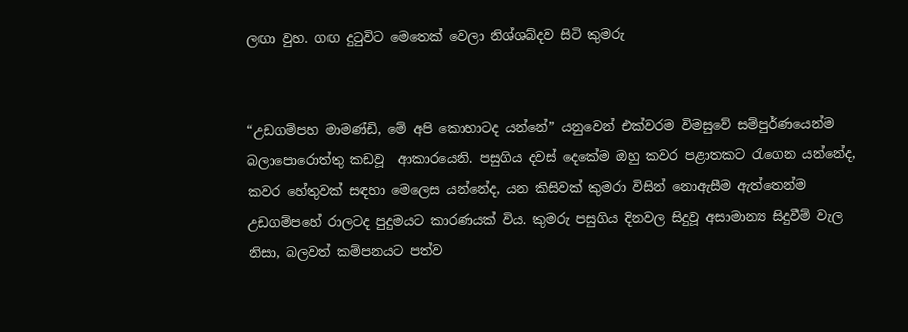ලඟා වුහ. ගඟ දුටුවිට මෙතෙක් වෙලා නිශ්ශබ්දව සිටි කුමරු


“උඩගම්පහ මාමණ්ඩි, මේ අපි කොහාටද යන්නේ” යනුවෙන් එක්වරම විමසුවේ සම්පුර්ණයෙන්ම බලාපොරොත්තු කඩවූ  ආකාරයෙනි. පසුගිය දවස් දෙකේම ඔහු කවර පළාතකට රැගෙන යන්නේද, කවර හේතුවක් සඳහා මෙලෙස යන්නේද, යන කිසිවක් කුමරා විසින් නොඇසීම ඇත්තෙන්ම උඩගම්පහේ රාලටද පුදුමයට කාරණයක් විය. කුමරු පසුගිය දිනවල සිදුවූ අසාමාන්‍ය සිදුවීම් වැල නිසා, බලවත් කම්පනයට පත්ව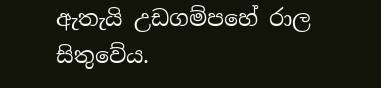ඇතැයි උඩගම්පහේ රාල සිතුවේය.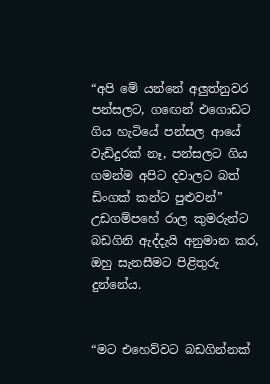“අපි මේ යන්නේ අලුත්නුවර පන්සලට, ගඟෙන් එගොඩට ගිය හැටියේ පන්සල ආයේ වැඩිදුරක් නෑ, පන්සලට ගිය ගමන්ම අපිට දවාලට බත් ඩිංගක් කන්ට පුළුවන්” උඩගම්පහේ රාල කුමරුන්ට බඩගිනි ඇද්දැයි අනුමාන කර, ඔහු සැනසීමට පිළිතුරු දුන්නේය.


“මට එහෙව්වට බඩගින්නක්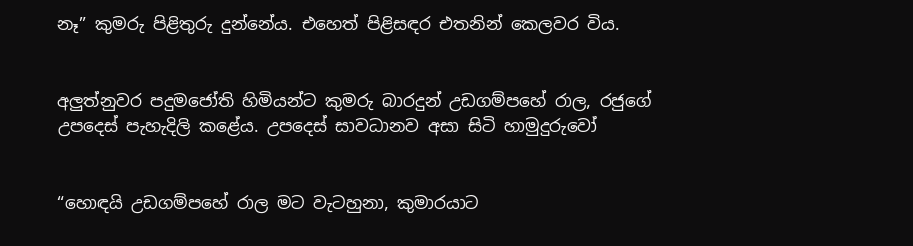නෑ” කුමරු පිළිතුරු දුන්නේය. එහෙත් පිළිසඳර එතනින් කෙලවර විය.


අලුත්නුවර පදුමජෝති හිමියන්ට කුමරු බාරදුන් උඩගම්පහේ රාල, රජුගේ උපදෙස් පැහැදිලි කළේය. උපදෙස් සාවධානව අසා සිටි හාමුදුරුවෝ


“හොඳයි උඩගම්පහේ රාල මට වැටහුනා, කුමාරයාට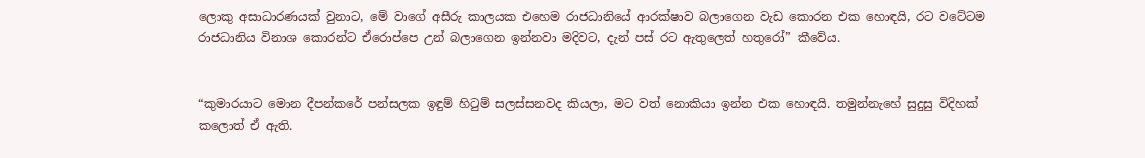ලොකු අසාධාරණයක් වුනාට, මේ වාගේ අසීරු කාලයක එහෙම රාජධානියේ ආරක්ෂාව බලාගෙන වැඩ කොරන එක හොඳයි, රට වටේටම රාජධානිය විනාශ කොරන්ට ඒරොප්පෙ උන් බලාගෙන ඉන්නවා මදිවට, දැන් පස් රට ඇතුලෙත් හතුරෝ” කීවේය.


“කුමාරයාට මොන දීපන්කරේ පන්සලක ඉඳුම් හිටුම් සලස්සනවද කියලා, මට වත් නොකියා ඉන්න එක හොඳයි. තමුන්නැහේ සුදුසු විදිහක් කලොත් ඒ ඇති.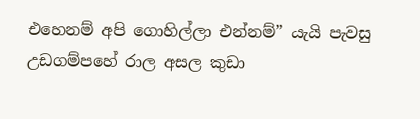එහෙනම් අපි ගොහිල්ලා එන්නම්” යැයි පැවසු උඩගම්පහේ රාල අසල කුඩා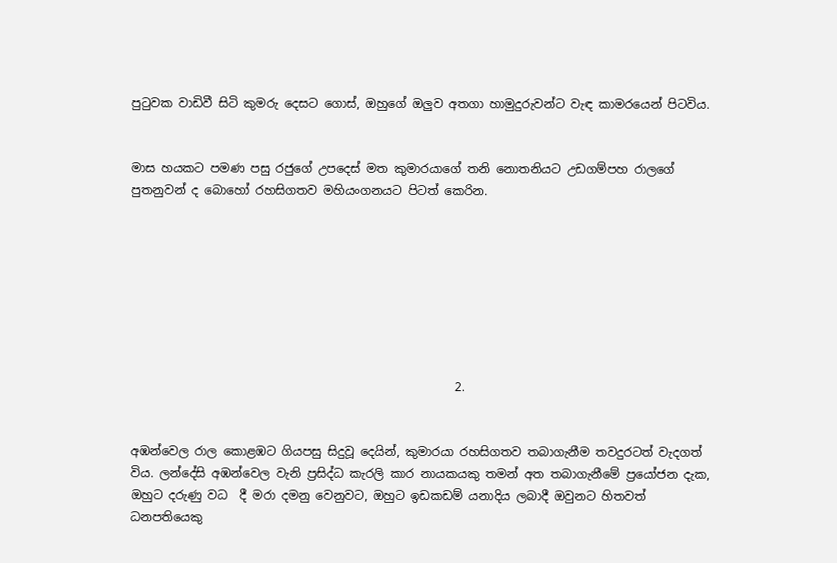පුටුවක වාඩිවී සිටි කුමරු දෙසට ගොස්, ඔහුගේ ඔලුව අතගා හාමුදුරුවන්ට වැඳ කාමරයෙන් පිටවිය.


මාස හයකට පමණ පසු රජුගේ උපදෙස් මත කුමාරයාගේ තනි නොතනියට උඩගම්පහ රාලගේ පුතනුවන් ද බොහෝ රහසිගතව මහියංගනයට පිටත් කෙරින.








                                                      2.


අඹන්වෙල රාල කොළඹට ගියපසු සිදුවූ දෙයින්, කුමාරයා රහසිගතව තබාගැනීම තවදුරටත් වැදගත් විය. ලන්දේසි අඹන්වෙල වැනි ප්‍රසිද්ධ කැරලි කාර නායකයකු තමන් අත තබාගැනීමේ ප්‍රයෝජන දැක, ඔහුට දරුණු වධ  දී මරා දමනු වෙනුවට, ඔහුට ඉඩකඩම් යනාදිය ලබාදී ඔවුනට හිතවත් ධනපතියෙකු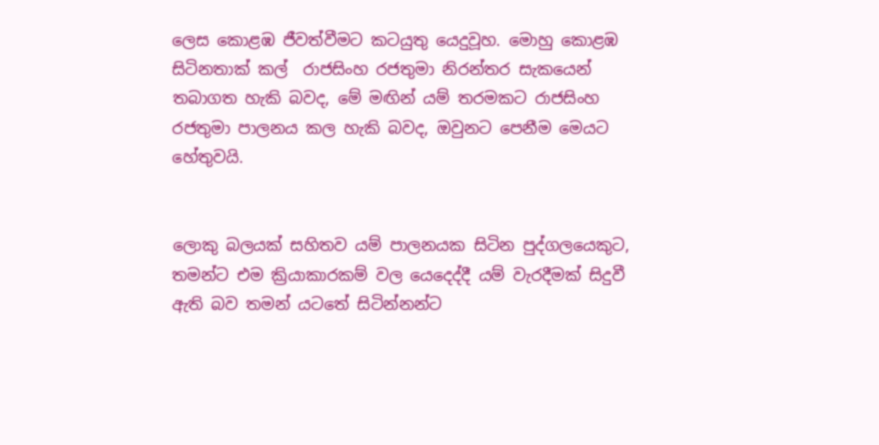ලෙස කොළඹ ජීවත්වීමට කටයුතු යෙදුවූහ. මොහු කොළඹ සිටිනතාක් කල්  රාජසිංහ රජතුමා නිරන්තර සැකයෙන් තබාගත හැකි බවද, මේ මඟින් යම් තරමකට රාජසිංහ රජතුමා පාලනය කල හැකි බවද, ඔවුනට පෙනීම මෙයට හේතුවයි.


ලොකු බලයක් සහිතව යම් පාලනයක සිටින පුද්ගලයෙකුට, තමන්ට එම ක්‍රියාකාරකම් වල යෙදෙද්දී යම් වැරදීමක් සිදුවී ඇති බව තමන් යටතේ සිටින්නන්ට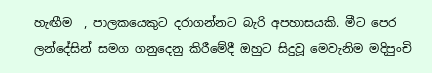හැඟීම  , පාලකයෙකුට දරාගන්නට බැරි අපහාසයකි. මීට පෙර ලන්දේසින් සමග ගනුදෙනු කිරීමේදී ඔහුට සිදුවූ මෙවැනිම මදිපුංචි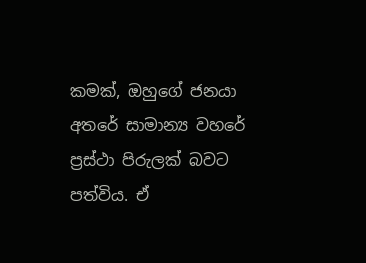කමක්, ඔහුගේ ජනයා අතරේ සාමාන්‍ය වහරේ ප්‍රස්ථා පිරුලක් බවට පත්විය. ඒ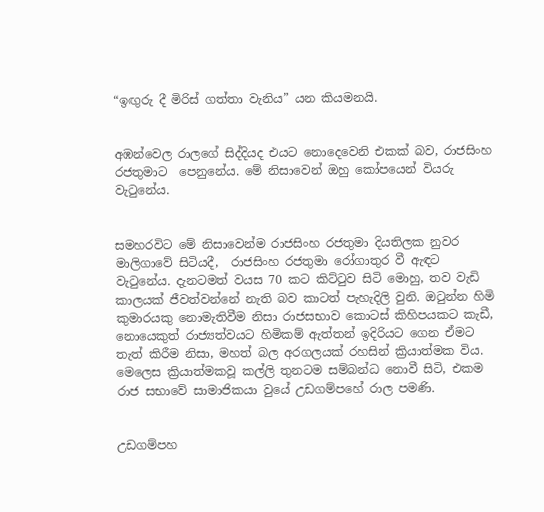“ඉඟුරු දී මිරිස් ගත්තා වැනිය” යන කියමනයි.


අඹන්වෙල රාලගේ සිද්දියද එයට නොදෙවෙනි එකක් බව, රාජසිංහ රජතුමාට  පෙනුනේය. මේ නිසාවෙන් ඔහු කෝපයෙන් වියරු වැටුනේය.


සමහරවිට මේ නිසාවෙන්ම රාජසිංහ රජතුමා දියතිලක නුවර මාලිගාවේ සිටියදී,  රාජසිංහ රජතුමා රෝගාතුර වී ඇඳට වැටුනේය. දැනටමත් වයස 70 කට කිට්ටුව සිටි මොහු, තව වැඩි කාලයක් ජීවත්වන්නේ නැති බව කාටත් පැහැදිලි වුනි. ඔටුන්න හිමි කුමාරයකු නොමැතිවීම නිසා රාජසභාව කොටස් කිහිපයකට කැඩී, නොයෙකුත් රාජ්‍යත්වයට හිමිකම් ඇත්තන් ඉදිරියට ගෙන ඒමට තැත් කිරීම නිසා, මහත් බල අරගලයක් රහසින් ක්‍රියාත්මක විය. මෙලෙස ක්‍රියාත්මකවූ කල්ලි තුනටම සම්බන්ධ නොවී සිටි, එකම රාජ සභාවේ සාමාජිකයා වුයේ උඩගම්පහේ රාල පමණි.


උඩගම්පහ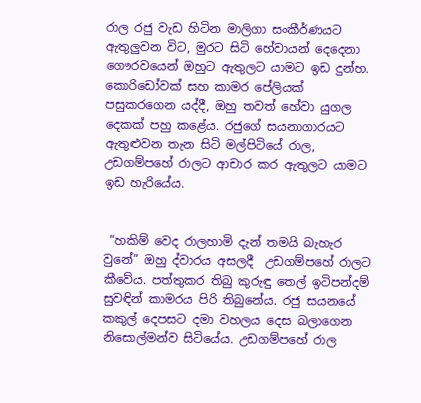රාල රජු වැඩ හිටින මාලිගා සංකීර්ණයට ඇතුලුවන විට, මුරට සිටි හේවායන් දෙදෙනා ගෞරවයෙන් ඔහුට ඇතුලට යාමට ඉඩ දුන්හ. කොරිඩෝවක් සහ කාමර පේලියක් පසුකරගෙන යද්දී, ඔහු තවත් හේවා යුගල දෙකක් පහු කළේය. රජුගේ සයනාගාරයට ඇතුළුවන තැන සිටි මල්පිටියේ රාල, උඩගම්පහේ රාලට ආචාර කර ඇතුලට යාමට ඉඩ හැරියේය.


 “හකිම් වෙද රාලහාමි දැන් තමයි බැහැර වුනේ” ඔහු ද්වාරය අසලදී  උඩගම්පහේ රාලට කීවේය. පත්තුකර තිබු කුරුඳු තෙල් ඉටිපන්දම් සුවඳින් කාමරය පිරි තිබුනේය. රජු සයනයේ කකුල් දෙපසට දමා වහලය දෙස බලාගෙන නිසොල්මන්ව සිටියේය. උඩගම්පහේ රාල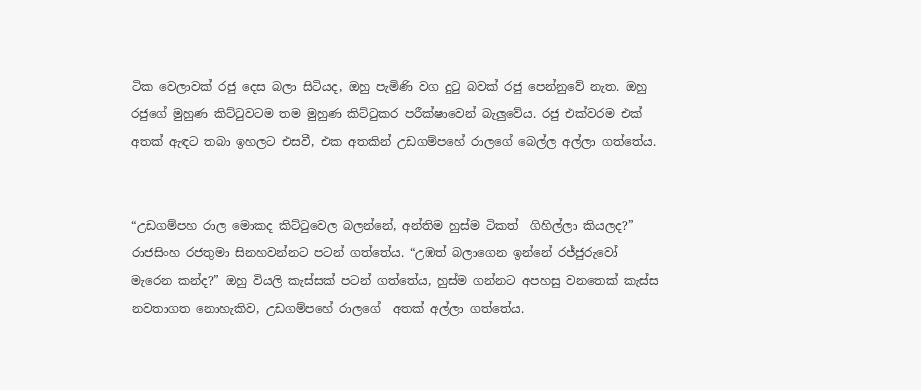ටික වෙලාවක් රජු දෙස බලා සිටියද, ඔහු පැමිණි වග දුටු බවක් රජු පෙන්නුවේ නැත. ඔහු රජුගේ මුහුණ කිට්ටුවටම තම මුහුණ කිට්ටුකර පරීක්ෂාවෙන් බැලුවේය. රජු එක්වරම එක් අතක් ඇඳට තබා ඉහලට එසවී, එක අතකින් උඩගම්පහේ රාලගේ බෙල්ල අල්ලා ගත්තේය.


“උඩගම්පහ රාල මොකද කිට්ටුවෙල බලන්නේ, අන්තිම හුස්ම ටිකත්  ගිහිල්ලා කියලද?”   රාජසිංහ රජතුමා සිනහවන්නට පටන් ගත්තේය. “උඹත් බලාගෙන ඉන්නේ රජ්ජුරුවෝ මැරෙන කන්ද?” ඔහු වියලි කැස්සක් පටන් ගත්තේය, හුස්ම ගන්නට අපහසු වනතෙක් කැස්ස නවතාගත නොහැකිව, උඩගම්පහේ රාලගේ  අතක් අල්ලා ගත්තේය.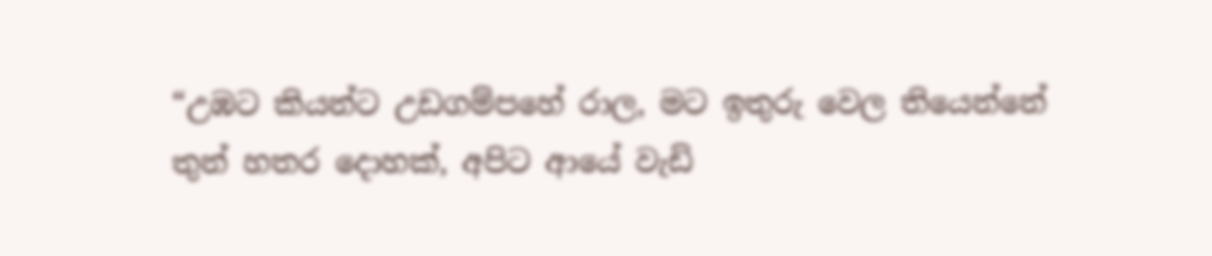“උඹට කියන්ට උඩගම්පහේ රාල, මට ඉතුරු වෙල තියෙන්නේ තුන් හතර දොහක්, අපිට ආයේ වැඩි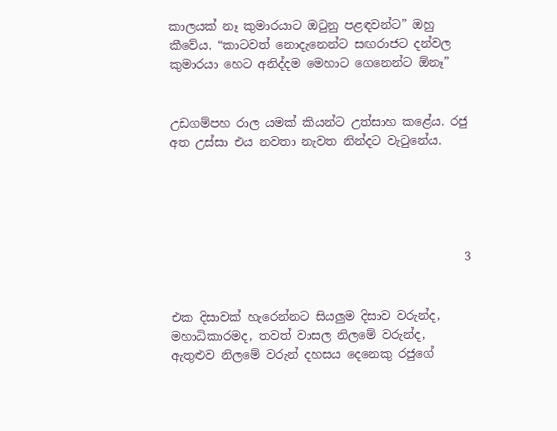කාලයක් නෑ කුමාරයාට ඔටුනු පළඳවන්ට” ඔහු කීවේය. “කාටවත් නොදැනෙන්ට සඟරාජට දන්වල කුමාරයා හෙට අනිද්දම මෙහාට ගෙනෙන්ට ඕනෑ”


උඩගම්පහ රාල යමක් කියන්ට උත්සාහ කළේය. රජු අත උස්සා එය නවතා නැවත නින්දට වැටුනේය.





                                                 3


එක දිසාවක් හැරෙන්නට සියලුම දිසාව වරුන්ද, මහාධිකාරමද, තවත් වාසල නිලමේ වරුන්ද, ඇතුළුව නිලමේ වරුන් දහසය දෙනෙකු රජුගේ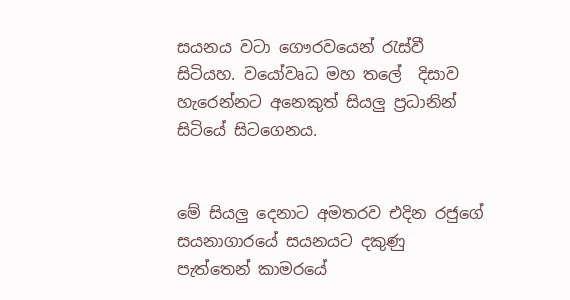සයනය වටා ගෞරවයෙන් රැස්වී සිටියහ. වයෝවෘධ මහ තලේ  දිසාව හැරෙන්නට අනෙකුත් සියලු ප්‍රධානින් සිටියේ සිටගෙනය.


මේ සියලු දෙනාට අමතරව එදින රජුගේ සයනාගාරයේ සයනයට දකුණු පැත්තෙන් කාමරයේ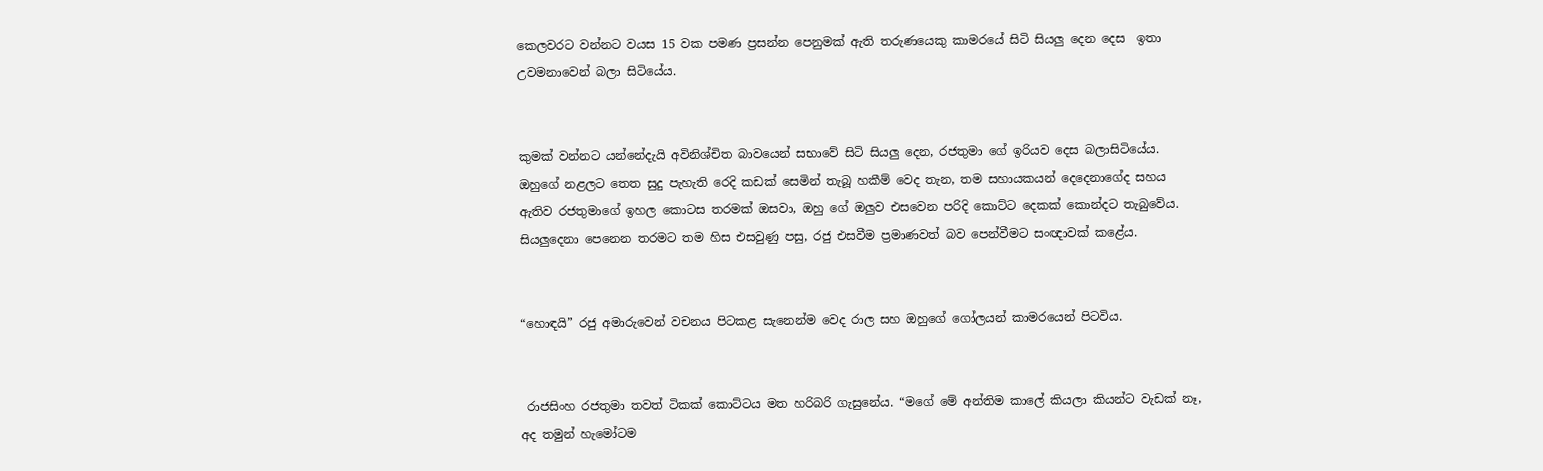කෙලවරට වන්නට වයස 15 වක පමණ ප්‍රසන්න පෙනුමක් ඇති තරුණයෙකු කාමරයේ සිටි සියලු දෙන දෙස  ඉතා උවමනාවෙන් බලා සිටියේය.


කුමක් වන්නට යන්නේදැයි අවිනිශ්චිත බාවයෙන් සභාවේ සිටි සියලු දෙන, රජතුමා ගේ ඉරියව දෙස බලාසිටියේය. ඔහුගේ නළලට තෙත සුදු පැහැති රෙදි කඩක් සෙමින් තැබූ හකීම් වෙද තැන, තම සහායකයන් දෙදෙනාගේද සහය ඇතිව රජතුමාගේ ඉහල කොටස තරමක් ඔසවා, ඔහු ගේ ඔලුව එසවෙන පරිදි කොට්ට දෙකක් කොන්දට තැබුවේය. සියලුදෙනා පෙනෙන තරමට තම හිස එසවුණු පසු, රජු එසවීම ප්‍රමාණවත් බව පෙන්වීමට සංඥාවක් කළේය.


“හොඳයි” රජු අමාරුවෙන් වචනය පිටකළ සැනෙන්ම වෙද රාල සහ ඔහුගේ ගෝලයන් කාමරයෙන් පිටවිය.


 රාජසිංහ රජතුමා තවත් ටිකක් කොට්ටය මත හරිබරි ගැසුනේය. “මගේ මේ අන්තිම කාලේ කියලා කියන්ට වැඩක් නෑ, අද තමුන් හැමෝටම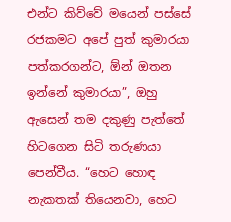එන්ට කිව්වේ මයෙන් පස්සේ රජකමට අපේ පුත් කුමාරයා පත්කරගන්ට, ඕන් ඔතන ඉන්නේ කුමාරයා”, ඔහු ඇසෙන් තම දකුණු පැත්තේ හිටගෙන සිටි තරුණයා පෙන්වීය. “හෙට හොඳ නැකතක් තියෙනවා, හෙට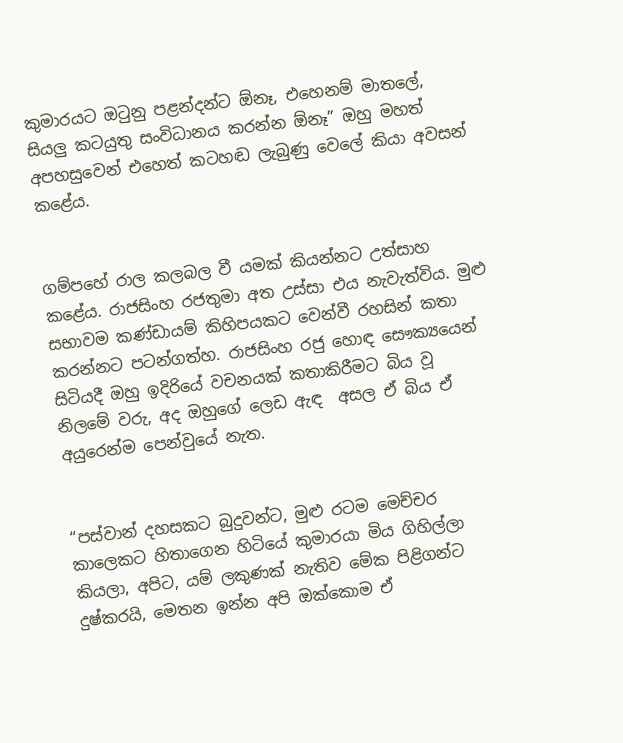කුමාරයට ඔටුනු පළන්දන්ට ඕනෑ, එහෙනම් මාතලේ, සියලු කටයුතු සංවිධානය කරන්න ඕනෑ” ඔහු මහත්  අපහසුවෙන් එහෙත් කටහඬ ලැබුණු වෙලේ කියා අවසන් කළේය.


ගම්පහේ රාල කලබල වී යමක් කියන්නට උත්සාහ කළේය. රාජසිංහ රජතුමා අත උස්සා එය නැවැත්විය. මුළු සභාවම කණ්ඩායම් කිහිපයකට වෙන්වී රහසින් කතා කරන්නට පටන්ගත්හ. රාජසිංහ රජු හොඳ සෞක්‍යයෙන් සිටියදී ඔහු ඉදිරියේ වචනයක් කතාකිරීමට බිය වූ  නිලමේ වරු, අද ඔහුගේ ලෙඩ ඇඳ  අසල ඒ බිය ඒ අයුරෙන්ම පෙන්වුයේ නැත.


“පස්වාන් දහසකට බුදුවන්ට, මුළු රටම මෙච්චර කාලෙකට හිතාගෙන හිටියේ කුමාරයා මිය ගිහිල්ලා කියලා, අපිට, යම් ලකුණක් නැතිව මේක පිළිගන්ට දුෂ්කරයි, මෙතන ඉන්න අපි ඔක්කොම ඒ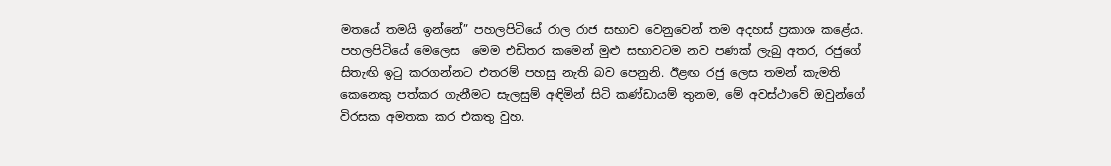මතයේ තමයි ඉන්නේ” පහලපිටියේ රාල රාජ සභාව වෙනුවෙන් තම අදහස් ප්‍රකාශ කළේය. පහලපිටියේ මෙලෙස  මෙම එඩිතර කමෙන් මුළු සභාවටම නව පණක් ලැබු අතර, රජුගේ සිතැඟි ඉටු කරගන්නට එතරම් පහසු නැති බව පෙනුනි. ඊළඟ රජු ලෙස තමන් කැමති කෙනෙකු පත්කර ගැනීමට සැලසුම් අඳිමින් සිටි කණ්ඩායම් තුනම, මේ අවස්ථාවේ ඔවුන්ගේ විරසක අමතක කර එකතු වුහ.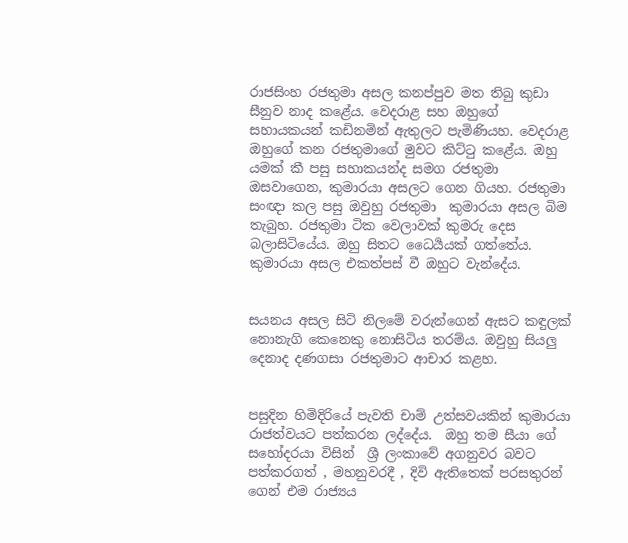රාජසිංහ රජතුමා අසල කනප්පුව මත තිබු කුඩා සීනුව නාද කළේය. වෙදරාළ සහ ඔහුගේ සහායකයන් කඩිනමින් ඇතුලට පැමිණියහ. වෙදරාළ ඔහුගේ කන රජතුමාගේ මුවට කිට්ටු කළේය. ඔහු යමක් කී පසු සහාකයන්ද සමග රජතුමා ඔසවාගෙන, කුමාරයා අසලට ගෙන ගියහ. රජතුමා සංඥා කල පසු ඔවුහු රජතුමා  කුමාරයා අසල බිම තැබුහ. රජතුමා ටික වෙලාවක් කුමරු දෙස බලාසිටියේය. ඔහු සිතට ධෛර්‍යයක් ගත්තේය.  කුමාරයා අසල එකත්පස් වී ඔහුට වැන්දේය.


සයනය අසල සිටි නිලමේ වරුන්ගෙන් ඇසට කඳුලක් නොනැගි කෙනෙකු නොසිටිය තරම්ය. ඔවුහු සියලු දෙනාද දණගසා රජතුමාට ආචාර කළහ.


පසුදින හිමිදිරියේ පැවති චාම් උත්සවයකින් කුමාරයා රාජත්වයට පත්කරන ලද්දේය.  ඔහු තම සීයා ගේ  සහෝදරයා විසින්  ශ්‍රී ලංකාවේ අගනුවර බවට පත්කරගත් , මහනුවරදී , දිවි ඇතිතෙක් පරසතුරන් ගෙන් එම රාජ්‍යය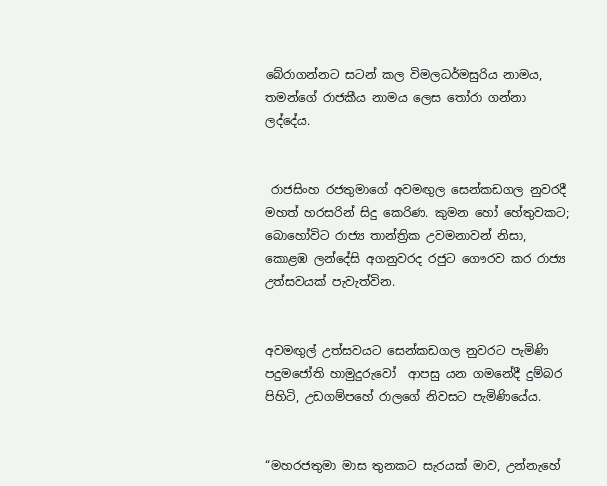බේරාගන්නට සටන් කල විමලධර්මසුරිය නාමය, තමන්ගේ රාජකීය නාමය ලෙස තෝරා ගන්නා ලද්දේය.


 රාජසිංහ රජතුමාගේ අවමඟුල සෙන්කඩගල නුවරදී මහත් හරසරින් සිදු කෙරිණ. කුමන හෝ හේතුවකට; බොහෝවිට රාජ්‍ය තාන්ත්‍රික උවමනාවන් නිසා, කොළඹ ලන්දේසි අගනුවරද රජුට ගෞරව කර රාජ්‍ය උත්සවයක් පැවැත්වින.


අවමඟුල් උත්සවයට සෙන්කඩගල නුවරට පැමිණි පදුමජෝති හාමුදුරුවෝ  ආපසු යන ගමනේදී දුම්බර පිහිටි, උඩගම්පහේ රාලගේ නිවසට පැමිණියේය.


“මහරජතුමා මාස තුනකට සැරයක් මාව, උන්නැහේ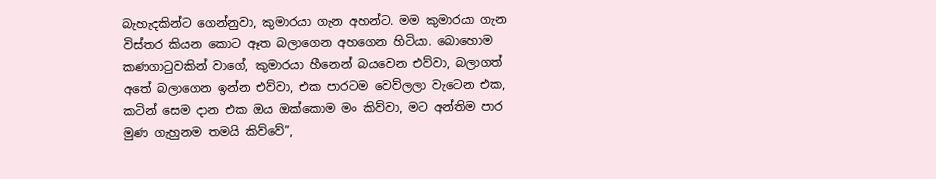බැහැදකින්ට ගෙන්නුවා, කුමාරයා ගැන අහන්ට. මම කුමාරයා ගැන විස්තර කියන කොට ඈත බලාගෙන අහගෙන හිටියා. බොහොම කණගාටුවකින් වාගේ, කුමාරයා හීනෙන් බයවෙන එව්වා, බලාගත් අතේ බලාගෙන ඉන්න එව්වා, එක පාරටම වෙව්ලලා වැටෙන එක, කටින් සෙම දාන එක ඔය ඔක්කොම මං කිව්වා, මට අන්තිම පාර මුණ ගැහුනම තමයි කිව්වේ”,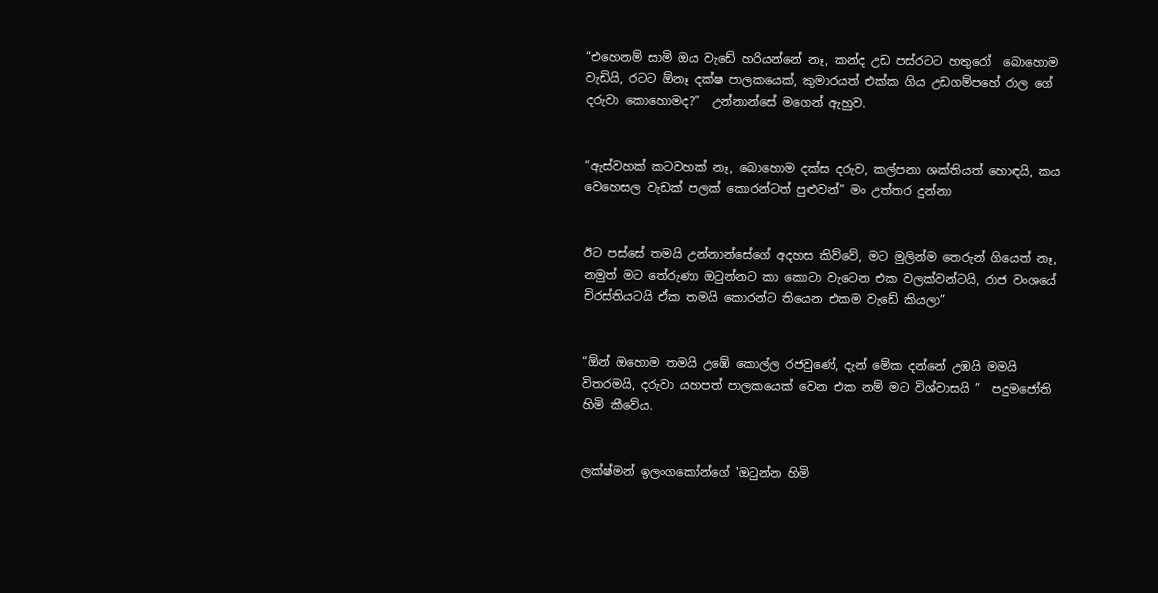“එහෙනම් සාමි ඔය වැඩේ හරියන්නේ නෑ, කන්ද උඩ පස්රටට හතුරෝ  බොහොම වැඩියි, රටට ඕනෑ දක්ෂ පාලකයෙක්, කුමාරයත් එක්ක ගිය උඩගම්පහේ රාල ගේ දරුවා කොහොමද?”  උන්නාන්සේ මගෙන් ඇහුව.


“ඇස්වහක් කටවහක් නෑ, බොහොම දක්ස දරුව, කල්පනා ශක්තියත් හොඳයි, කය වෙහෙසල වැඩක් පලක් කොරන්ටත් පුළුවන්” මං උත්තර දුන්නා


ඊට පස්සේ තමයි උන්නාන්සේගේ අදහස කිව්වේ, මට මුලින්ම තෙරුන් ගියෙත් නෑ, නමුත් මට තේරුණා ඔටුන්නට කා කොටා වැටෙන එක වලක්වන්ටයි, රාජ වංශයේ චිරස්තියටයි ඒක තමයි කොරන්ට තියෙන එකම වැඩේ කියලා”


“ඕන් ඔහොම තමයි උඹේ කොල්ල රජවුණේ, දැන් මේක දන්නේ උඹයි මමයි විතරමයි, දරුවා යහපත් පාලකයෙක් වෙන එක නම් මට විශ්වාසයි ”  පදුමජෝති හිමි කීවේය.


ලක්ෂ්මන් ඉලංගකෝන්ගේ 'ඔටුන්න හිමි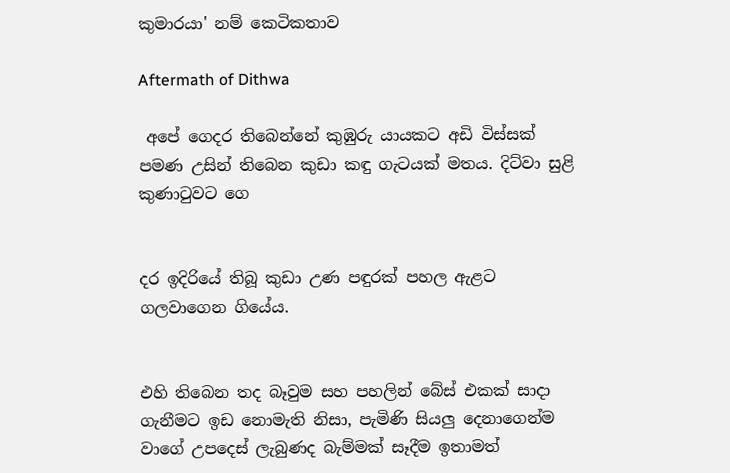කුමාරයා' නම් කෙටිකතාව

Aftermath of Dithwa

 අපේ ගෙදර තිබෙන්නේ කුඹුරු යායකට අඩි විස්සක් පමණ උසින් තිබෙන කුඩා කඳු ගැටයක් මතය. දිට්වා සුළි කුණාටුවට ගෙ


දර ඉදිරියේ තිබූ කුඩා උණ පඳුරක් පහල ඇළට ගලවාගෙන ගියේය.


එහි තිබෙන තද බෑවුම සහ පහලින් බේස් එකක් සාදා ගැනීමට ඉඩ නොමැති නිසා, පැමිණි සියලු දෙනාගෙන්ම වාගේ උපදෙස් ලැබුණද බැම්මක් සෑදීම ඉතාමත්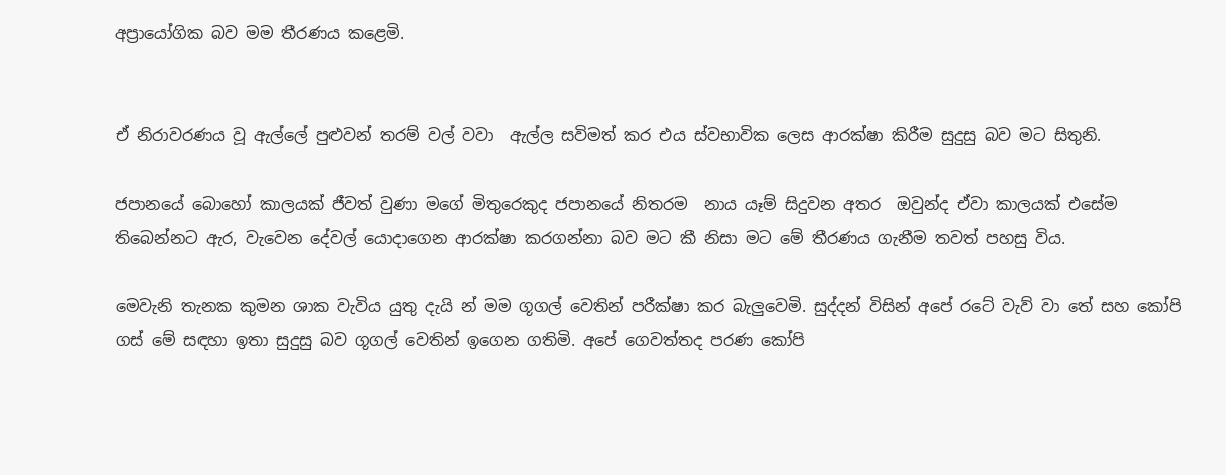අප්‍රායෝගික බව මම තීරණය කළෙමි.


ඒ නිරාවරණය වූ ඇල්ලේ පුළුවන් තරම් වල් වවා  ඇල්ල සවිමත් කර එය ස්වභාවික ලෙස ආරක්ෂා කිරීම සුදුසු බව මට සිතුනි.

ජපානයේ බොහෝ කාලයක් ජීවත් වුණා මගේ මිතුරෙකුද ජපානයේ නිතරම  නාය යෑම් සිදුවන අතර  ඔවුන්ද ඒවා කාලයක් එසේම තිබෙන්නට ඇර, වැවෙන දේවල් යොදාගෙන ආරක්ෂා කරගන්නා බව මට කී නිසා මට මේ තීරණය ගැනීම තවත් පහසු විය.

මෙවැනි තැනක කුමන ශාක වැවිය යුතු දැයි න් මම ගූගල් වෙතින් පරීක්ෂා කර බැලුවෙමි. සුද්දන් විසින් අපේ රටේ වැව් වා තේ සහ කෝපි ගස් මේ සඳහා ඉතා සුදුසු බව ගූගල් වෙතින් ඉගෙන ගතිමි. අපේ ගෙවත්තද පරණ කෝපි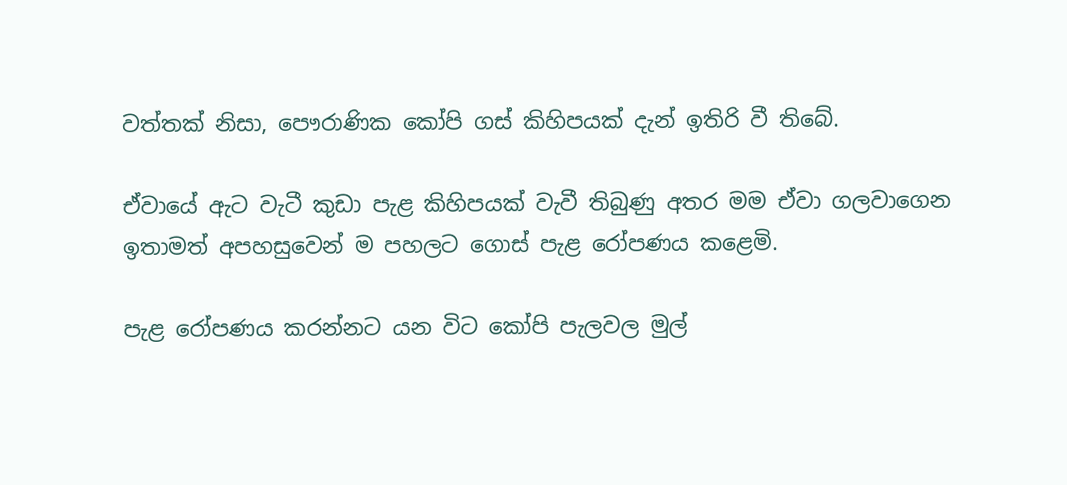වත්තක් නිසා, පෞරාණික කෝපි ගස් කිහිපයක් දැන් ඉතිරි වී තිබේ.

ඒවායේ ඇට වැටී කුඩා පැළ කිහිපයක් වැවී තිබුණු අතර මම ඒවා ගලවාගෙන ඉතාමත් අපහසුවෙන් ම පහලට ගොස් පැළ රෝපණය කළෙමි.

පැළ රෝපණය කරන්නට යන විට කෝපි පැලවල මුල්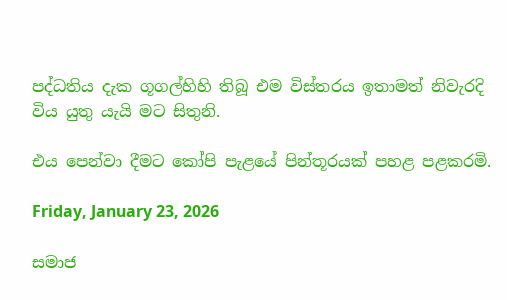පද්ධතිය දැක ගූගල්හිහි තිබූ එම විස්තරය ඉතාමත් නිවැරදි විය යුතු යැයි මට සිතුනි.

එය පෙන්වා දීමට කෝපි පැළයේ පින්තූරයක් පහළ පළකරමි.

Friday, January 23, 2026

සමාජ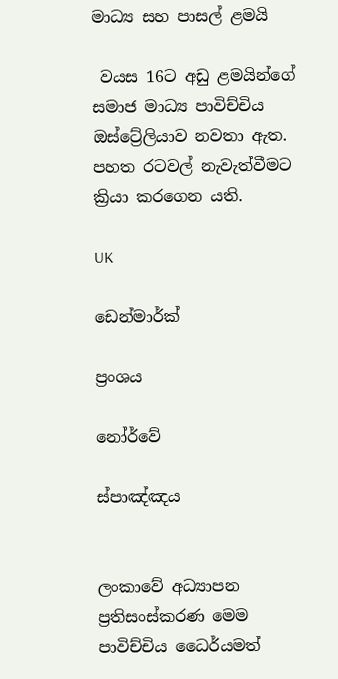මාධ්‍ය සහ පාසල් ළමයි

 වයස 16ට අඩු ළමයින්ගේ සමාජ මාධ්‍ය පාවිච්චිය ඔස්ට්‍රේලියාව නවතා ඇත. පහත රටවල් නැවැත්වීමට ක්‍රියා කරගෙන යති.

UK

ඩෙන්මාර්ක්

ප්‍රංශය

නෝර්වේ

ස්පාඤ්ඤය


ලංකාවේ අධ්‍යාපන ප්‍රතිසංස්කරණ මෙම පාවිච්චිය ධෛර්යමත්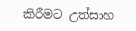කිරීමට උත්සාහ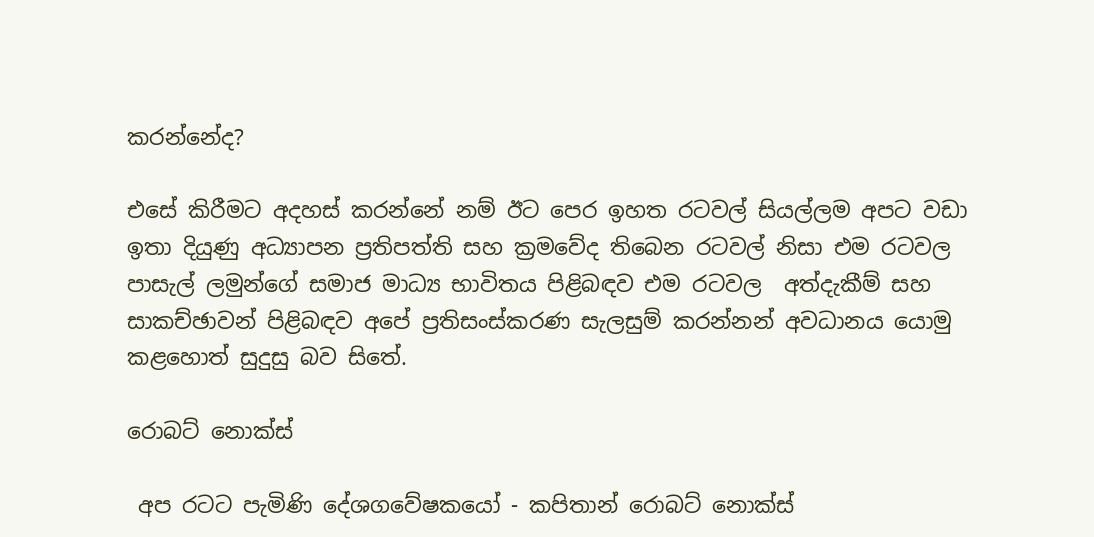කරන්නේද?

එසේ කිරීමට අදහස් කරන්නේ නම් ඊට පෙර ඉහත රටවල් සියල්ලම අපට වඩා ඉතා දියුණු අධ්‍යාපන ප්‍රතිපත්ති සහ ක්‍රමවේද තිබෙන රටවල් නිසා එම රටවල  පාසැල් ලමුන්ගේ සමාජ මාධ්‍ය භාවිතය පිළිබඳව එම රටවල  අත්දැකීම් සහ සාකච්ඡාවන් පිළිබඳව අපේ ප්‍රතිසංස්කරණ සැලසුම් කරන්නන් අවධානය යොමු කළහොත් සුදුසු බව සිතේ.

රොබට් නොක්ස්

 අප රටට පැමිණි දේශගවේෂකයෝ - කපිතාන් රොබට් නොක්ස්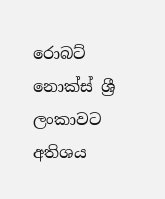රොබට් නොක්ස් ශ්‍රී ලංකාවට අතිශය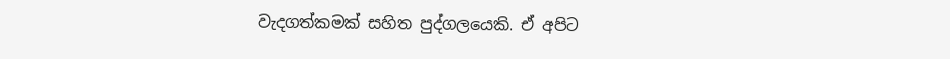වැදගත්කමක් සහිත පුද්ගලයෙකි. ඒ අපිට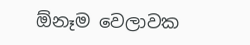ඕනෑම වෙලාවක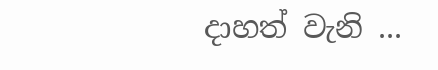දාහත් වැනි ...